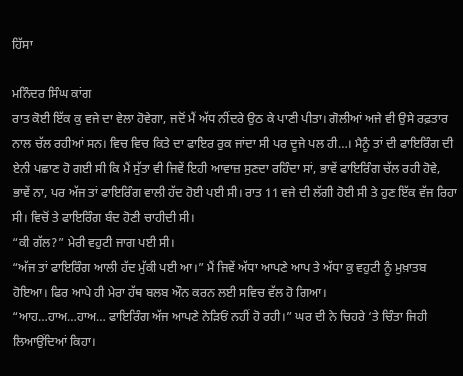ਹਿੱਸਾ

ਮਨਿੰਦਰ ਸਿੰਘ ਕਾਂਗ
ਰਾਤ ਕੋਈ ਇੱਕ ਕੁ ਵਜੇ ਦਾ ਵੇਲਾ ਹੋਵੇਗਾ, ਜਦੋਂ ਮੈਂ ਅੱਧ ਨੀਂਦਰੇ ਉਠ ਕੇ ਪਾਣੀ ਪੀਤਾ। ਗੋਲੀਆਂ ਅਜੇ ਵੀ ਉਸੇ ਰਫ਼ਤਾਰ ਨਾਲ ਚੱਲ ਰਹੀਆਂ ਸਨ। ਵਿਚ ਵਿਚ ਕਿਤੇ ਦਾ ਫਾਇਰ ਰੁਕ ਜਾਂਦਾ ਸੀ ਪਰ ਦੂਜੇ ਪਲ ਹੀ…। ਮੈਨੂੰ ਤਾਂ ਦੀ ਫਾਇਰਿੰਗ ਦੀ ਏਨੀ ਪਛਾਣ ਹੋ ਗਈ ਸੀ ਕਿ ਮੈਂ ਸੁੱਤਾ ਵੀ ਜਿਵੇਂ ਇਹੀ ਆਵਾਜ਼ ਸੁਣਦਾ ਰਹਿੰਦਾ ਸਾਂ, ਭਾਵੇਂ ਫਾਇਰਿੰਗ ਚੱਲ ਰਹੀ ਹੋਵੇ, ਭਾਵੇਂ ਨਾ, ਪਰ ਅੱਜ ਤਾਂ ਫਾਇਰਿੰਗ ਵਾਲੀ ਹੱਦ ਹੋਈ ਪਈ ਸੀ। ਰਾਤ 11 ਵਜੇ ਦੀ ਲੱਗੀ ਹੋਈ ਸੀ ਤੇ ਹੁਣ ਇੱਕ ਵੱਜ ਰਿਹਾ ਸੀ। ਵਿਚੋਂ ਤੇ ਫਾਇਰਿੰਗ ਬੰਦ ਹੋਣੀ ਚਾਹੀਦੀ ਸੀ।
“ਕੀ ਗੱਲ?” ਮੇਰੀ ਵਹੁਟੀ ਜਾਗ ਪਈ ਸੀ।
“ਅੱਜ ਤਾਂ ਫਾਇਰਿੰਗ ਆਲੀ ਹੱਦ ਮੁੱਕੀ ਪਈ ਆ।” ਮੈਂ ਜਿਵੇਂ ਅੱਧਾ ਆਪਣੇ ਆਪ ਤੇ ਅੱਧਾ ਕੁ ਵਹੁਟੀ ਨੂੰ ਮੁਖ਼ਾਤਬ ਹੋਇਆ। ਫਿਰ ਆਪੇ ਹੀ ਮੇਰਾ ਹੱਥ ਬਲਬ ਔਨ ਕਰਨ ਲਈ ਸਵਿਚ ਵੱਲ ਹੋ ਗਿਆ।
“ਆਹ…ਹਾਅ…ਹਾਅ… ਫਾਇਰਿੰਗ ਅੱਜ ਆਪਣੇ ਨੇੜਿਓਂ ਨਹੀਂ ਹੋ ਰਹੀ।” ਘਰ ਦੀ ਨੇ ਚਿਹਰੇ ‘ਤੇ ਚਿੰਤਾ ਜਿਹੀ ਲਿਆਉਂਦਿਆਂ ਕਿਹਾ।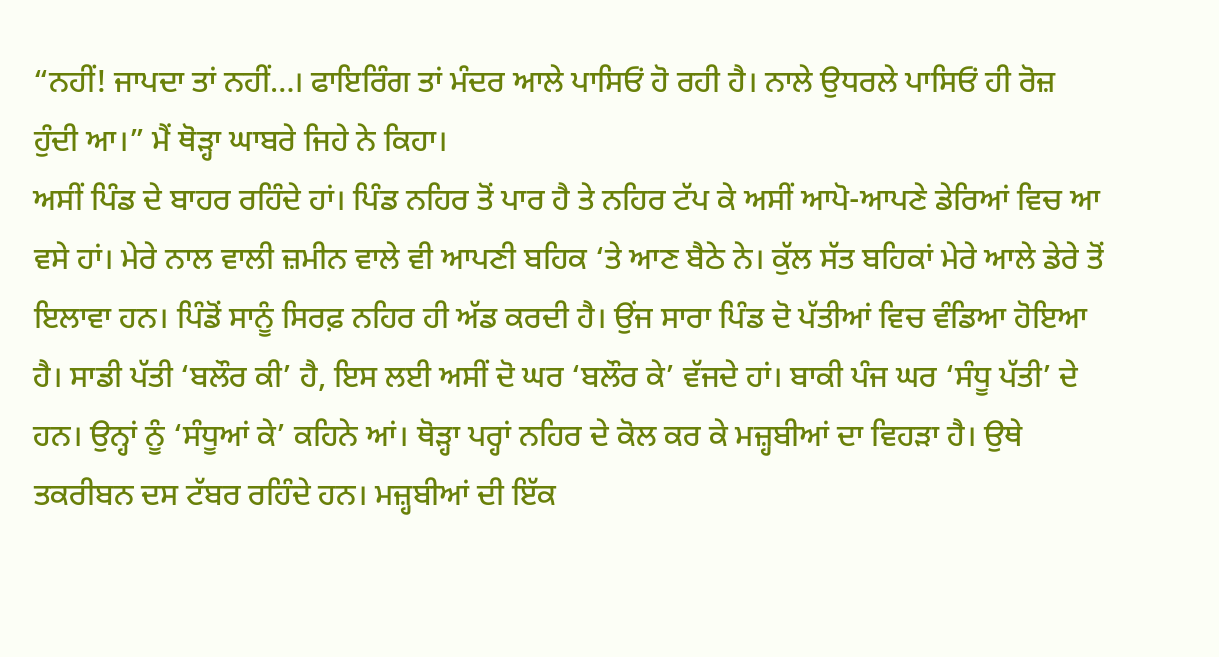“ਨਹੀਂ! ਜਾਪਦਾ ਤਾਂ ਨਹੀਂ…। ਫਾਇਰਿੰਗ ਤਾਂ ਮੰਦਰ ਆਲੇ ਪਾਸਿਓਂ ਹੋ ਰਹੀ ਹੈ। ਨਾਲੇ ਉਧਰਲੇ ਪਾਸਿਓਂ ਹੀ ਰੋਜ਼ ਹੁੰਦੀ ਆ।” ਮੈਂ ਥੋੜ੍ਹਾ ਘਾਬਰੇ ਜਿਹੇ ਨੇ ਕਿਹਾ।
ਅਸੀਂ ਪਿੰਡ ਦੇ ਬਾਹਰ ਰਹਿੰਦੇ ਹਾਂ। ਪਿੰਡ ਨਹਿਰ ਤੋਂ ਪਾਰ ਹੈ ਤੇ ਨਹਿਰ ਟੱਪ ਕੇ ਅਸੀਂ ਆਪੋ-ਆਪਣੇ ਡੇਰਿਆਂ ਵਿਚ ਆ ਵਸੇ ਹਾਂ। ਮੇਰੇ ਨਾਲ ਵਾਲੀ ਜ਼ਮੀਨ ਵਾਲੇ ਵੀ ਆਪਣੀ ਬਹਿਕ ‘ਤੇ ਆਣ ਬੈਠੇ ਨੇ। ਕੁੱਲ ਸੱਤ ਬਹਿਕਾਂ ਮੇਰੇ ਆਲੇ ਡੇਰੇ ਤੋਂ ਇਲਾਵਾ ਹਨ। ਪਿੰਡੋਂ ਸਾਨੂੰ ਸਿਰਫ਼ ਨਹਿਰ ਹੀ ਅੱਡ ਕਰਦੀ ਹੈ। ਉਂਜ ਸਾਰਾ ਪਿੰਡ ਦੋ ਪੱਤੀਆਂ ਵਿਚ ਵੰਡਿਆ ਹੋਇਆ ਹੈ। ਸਾਡੀ ਪੱਤੀ ‘ਬਲੌਰ ਕੀ’ ਹੈ, ਇਸ ਲਈ ਅਸੀਂ ਦੋ ਘਰ ‘ਬਲੌਰ ਕੇ’ ਵੱਜਦੇ ਹਾਂ। ਬਾਕੀ ਪੰਜ ਘਰ ‘ਸੰਧੂ ਪੱਤੀ’ ਦੇ ਹਨ। ਉਨ੍ਹਾਂ ਨੂੰ ‘ਸੰਧੂਆਂ ਕੇ’ ਕਹਿਨੇ ਆਂ। ਥੋੜ੍ਹਾ ਪਰ੍ਹਾਂ ਨਹਿਰ ਦੇ ਕੋਲ ਕਰ ਕੇ ਮਜ਼੍ਹਬੀਆਂ ਦਾ ਵਿਹੜਾ ਹੈ। ਉਥੇ ਤਕਰੀਬਨ ਦਸ ਟੱਬਰ ਰਹਿੰਦੇ ਹਨ। ਮਜ਼੍ਹਬੀਆਂ ਦੀ ਇੱਕ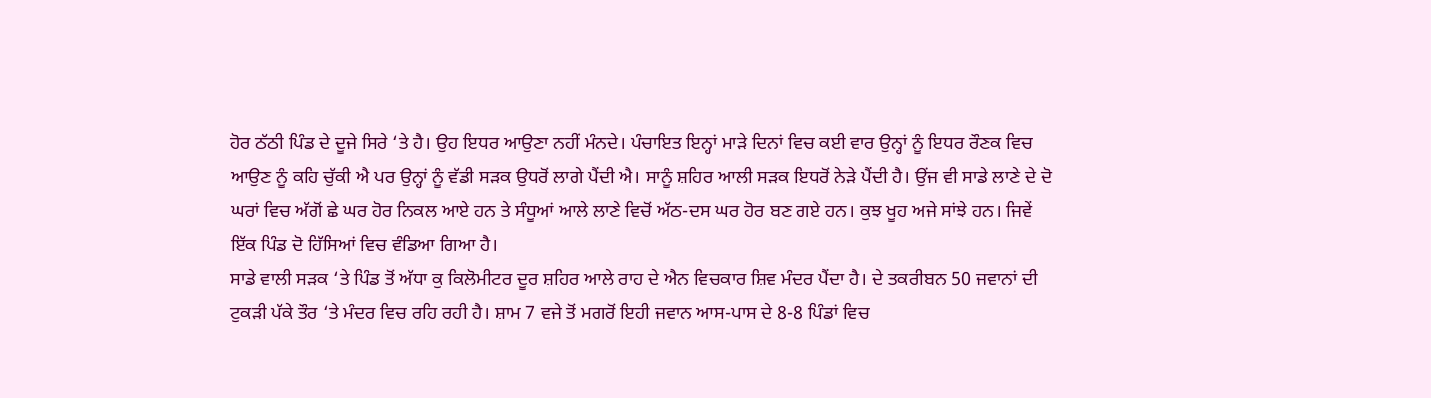ਹੋਰ ਠੱਠੀ ਪਿੰਡ ਦੇ ਦੂਜੇ ਸਿਰੇ ‘ਤੇ ਹੈ। ਉਹ ਇਧਰ ਆਉਣਾ ਨਹੀਂ ਮੰਨਦੇ। ਪੰਚਾਇਤ ਇਨ੍ਹਾਂ ਮਾੜੇ ਦਿਨਾਂ ਵਿਚ ਕਈ ਵਾਰ ਉਨ੍ਹਾਂ ਨੂੰ ਇਧਰ ਰੌਣਕ ਵਿਚ ਆਉਣ ਨੂੰ ਕਹਿ ਚੁੱਕੀ ਐ ਪਰ ਉਨ੍ਹਾਂ ਨੂੰ ਵੱਡੀ ਸੜਕ ਉਧਰੋਂ ਲਾਗੇ ਪੈਂਦੀ ਐ। ਸਾਨੂੰ ਸ਼ਹਿਰ ਆਲੀ ਸੜਕ ਇਧਰੋਂ ਨੇੜੇ ਪੈਂਦੀ ਹੈ। ਉਂਜ ਵੀ ਸਾਡੇ ਲਾਣੇ ਦੇ ਦੋ ਘਰਾਂ ਵਿਚ ਅੱਗੋਂ ਛੇ ਘਰ ਹੋਰ ਨਿਕਲ ਆਏ ਹਨ ਤੇ ਸੰਧੂਆਂ ਆਲੇ ਲਾਣੇ ਵਿਚੋਂ ਅੱਠ-ਦਸ ਘਰ ਹੋਰ ਬਣ ਗਏ ਹਨ। ਕੁਝ ਖੂਹ ਅਜੇ ਸਾਂਝੇ ਹਨ। ਜਿਵੇਂ ਇੱਕ ਪਿੰਡ ਦੋ ਹਿੱਸਿਆਂ ਵਿਚ ਵੰਡਿਆ ਗਿਆ ਹੈ।
ਸਾਡੇ ਵਾਲੀ ਸੜਕ ‘ਤੇ ਪਿੰਡ ਤੋਂ ਅੱਧਾ ਕੁ ਕਿਲੋਮੀਟਰ ਦੂਰ ਸ਼ਹਿਰ ਆਲੇ ਰਾਹ ਦੇ ਐਨ ਵਿਚਕਾਰ ਸ਼ਿਵ ਮੰਦਰ ਪੈਂਦਾ ਹੈ। ਦੇ ਤਕਰੀਬਨ 50 ਜਵਾਨਾਂ ਦੀ ਟੁਕੜੀ ਪੱਕੇ ਤੌਰ ‘ਤੇ ਮੰਦਰ ਵਿਚ ਰਹਿ ਰਹੀ ਹੈ। ਸ਼ਾਮ 7 ਵਜੇ ਤੋਂ ਮਗਰੋਂ ਇਹੀ ਜਵਾਨ ਆਸ-ਪਾਸ ਦੇ 8-8 ਪਿੰਡਾਂ ਵਿਚ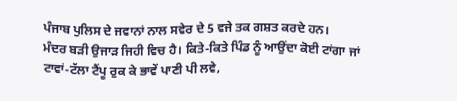ਪੰਜਾਬ ਪੁਲਿਸ ਦੇ ਜਵਾਨਾਂ ਨਾਲ ਸਵੇਰ ਦੇ 5 ਵਜੇ ਤਕ ਗਸ਼ਤ ਕਰਦੇ ਹਨ।
ਮੰਦਰ ਬੜੀ ਉਜਾੜ ਜਿਹੀ ਵਿਚ ਹੈ। ਕਿਤੇ-ਕਿਤੇ ਪਿੰਡ ਨੂੰ ਆਉਂਦਾ ਕੋਈ ਟਾਂਗਾ ਜਾਂ ਟਾਵਾਂ-ਟੱਲਾ ਟੈਂਪੂ ਰੁਕ ਕੇ ਭਾਵੇਂ ਪਾਣੀ ਪੀ ਲਵੇ,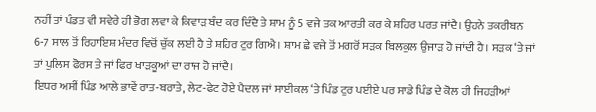ਨਹੀਂ ਤਾਂ ਪੰਡਤ ਵੀ ਸਵੇਰੇ ਹੀ ਭੋਗ ਲਵਾ ਕੇ ਕਿਵਾੜ ਬੰਦ ਕਰ ਦਿੰਦੈ ਤੇ ਸ਼ਾਮ ਨੂੰ 5 ਵਜੇ ਤਕ ਆਰਤੀ ਕਰ ਕੇ ਸ਼ਹਿਰ ਪਰਤ ਜਾਂਦੈ। ਉਹਨੇ ਤਕਰੀਬਨ 6-7 ਸਾਲ ਤੋਂ ਰਿਹਾਇਸ਼ ਮੰਦਰ ਵਿਚੋਂ ਚੁੱਕ ਲਈ ਹੈ ਤੇ ਸ਼ਹਿਰ ਟੁਰ ਗਿਐ। ਸ਼ਾਮ ਛੇ ਵਜੇ ਤੋਂ ਮਗਰੋਂ ਸੜਕ ਬਿਲਕੁਲ ਉਜਾੜ ਹੋ ਜਾਂਦੀ ਹੈ। ਸੜਕ ‘ਤੇ ਜਾਂ ਤਾਂ ਪੁਲਿਸ ਫੋਰਸ ਤੇ ਜਾਂ ਫਿਰ ਖਾੜਕੂਆਂ ਦਾ ਰਾਜ ਹੋ ਜਾਂਦੈ।
ਇਧਰ ਅਸੀਂ ਪਿੰਡ ਆਲੇ ਭਾਵੇਂ ਰਾਤ-ਬਰਾਤੇ, ਲੇਟ-ਫੇਟ ਹੋਏ ਪੈਦਲ ਜਾਂ ਸਾਈਕਲ ‘ਤੇ ਪਿੰਡ ਟੁਰ ਪਈਏ ਪਰ ਸਾਡੇ ਪਿੰਡ ਦੇ ਕੋਲ ਹੀ ਜਿਹੜੀਆਂ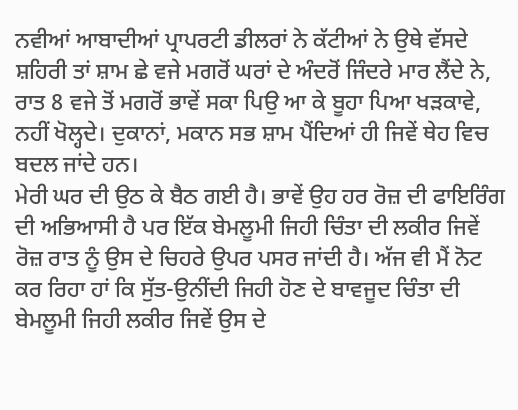ਨਵੀਆਂ ਆਬਾਦੀਆਂ ਪ੍ਰਾਪਰਟੀ ਡੀਲਰਾਂ ਨੇ ਕੱਟੀਆਂ ਨੇ ਉਥੇ ਵੱਸਦੇ ਸ਼ਹਿਰੀ ਤਾਂ ਸ਼ਾਮ ਛੇ ਵਜੇ ਮਗਰੋਂ ਘਰਾਂ ਦੇ ਅੰਦਰੋਂ ਜਿੰਦਰੇ ਮਾਰ ਲੈਂਦੇ ਨੇ, ਰਾਤ 8 ਵਜੇ ਤੋਂ ਮਗਰੋਂ ਭਾਵੇਂ ਸਕਾ ਪਿਉ ਆ ਕੇ ਬੂਹਾ ਪਿਆ ਖੜਕਾਵੇ, ਨਹੀਂ ਖੋਲ੍ਹਦੇ। ਦੁਕਾਨਾਂ, ਮਕਾਨ ਸਭ ਸ਼ਾਮ ਪੈਂਦਿਆਂ ਹੀ ਜਿਵੇਂ ਥੇਹ ਵਿਚ ਬਦਲ ਜਾਂਦੇ ਹਨ।
ਮੇਰੀ ਘਰ ਦੀ ਉਠ ਕੇ ਬੈਠ ਗਈ ਹੈ। ਭਾਵੇਂ ਉਹ ਹਰ ਰੋਜ਼ ਦੀ ਫਾਇਰਿੰਗ ਦੀ ਅਭਿਆਸੀ ਹੈ ਪਰ ਇੱਕ ਬੇਮਲੂਮੀ ਜਿਹੀ ਚਿੰਤਾ ਦੀ ਲਕੀਰ ਜਿਵੇਂ ਰੋਜ਼ ਰਾਤ ਨੂੰ ਉਸ ਦੇ ਚਿਹਰੇ ਉਪਰ ਪਸਰ ਜਾਂਦੀ ਹੈ। ਅੱਜ ਵੀ ਮੈਂ ਨੋਟ ਕਰ ਰਿਹਾ ਹਾਂ ਕਿ ਸੁੱਤ-ਉਨੀਂਦੀ ਜਿਹੀ ਹੋਣ ਦੇ ਬਾਵਜੂਦ ਚਿੰਤਾ ਦੀ ਬੇਮਲੂਮੀ ਜਿਹੀ ਲਕੀਰ ਜਿਵੇਂ ਉਸ ਦੇ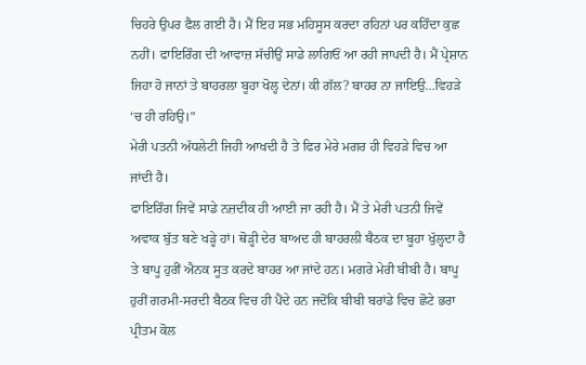ਚਿਹਰੇ ਉਪਰ ਫੈਲ ਗਈ ਹੈ। ਮੈਂ ਇਹ ਸਭ ਮਹਿਸੂਸ ਕਰਦਾ ਰਹਿਨਾਂ ਪਰ ਕਹਿੰਦਾ ਕੁਛ ਨਹੀਂ। ਫਾਇਰਿੰਗ ਦੀ ਆਵਾਜ਼ ਸੱਚੀਉਂ ਸਾਡੇ ਲਾਗਿਓਂ ਆ ਰਹੀ ਜਾਪਦੀ ਹੈ। ਮੈਂ ਪ੍ਰੇਸ਼ਾਨ ਜਿਹਾ ਹੋ ਜਾਨਾਂ ਤੇ ਬਾਹਰਲਾ ਬੂਹਾ ਖੋਲ੍ਹ ਦੇਨਾਂ। ਕੀ ਗੱਲ? ਬਾਹਰ ਨਾ ਜਾਇਉ…ਵਿਹੜੇ ‘ਚ ਹੀ ਰਹਿਉ।”
ਮੇਰੀ ਪਤਨੀ ਅੱਧਲੇਟੀ ਜਿਹੀ ਆਖਦੀ ਹੈ ਤੇ ਫਿਰ ਮੇਰੇ ਮਗਰ ਹੀ ਵਿਹੜੇ ਵਿਚ ਆ ਜਾਂਦੀ ਹੈ।
ਫਾਇਰਿੰਗ ਜਿਵੇਂ ਸਾਡੇ ਨਜ਼ਦੀਕ ਹੀ ਆਈ ਜਾ ਰਹੀ ਹੈ। ਮੈਂ ਤੇ ਮੇਰੀ ਪਤਨੀ ਜਿਵੇਂ ਅਵਾਕ ਬੁੱਤ ਬਣੇ ਖੜ੍ਹੇ ਹਾਂ। ਥੋੜ੍ਹੀ ਦੇਰ ਬਾਅਦ ਹੀ ਬਾਹਰਲੀ ਬੈਠਕ ਦਾ ਬੂਹਾ ਖੁੱਲ੍ਹਦਾ ਹੈ ਤੇ ਬਾਪੂ ਹੁਰੀਂ ਐਨਕ ਸੂਤ ਕਰਦੇ ਬਾਹਰ ਆ ਜਾਂਦੇ ਹਨ। ਮਗਰੇ ਮੇਰੀ ਬੀਬੀ ਹੈ। ਬਾਪੂ ਹੁਰੀਂ ਗਰਮੀ-ਸਰਦੀ ਬੈਠਕ ਵਿਚ ਹੀ ਪੈਂਦੇ ਹਨ ਜਦੋਂਕਿ ਬੀਬੀ ਬਰਾਂਡੇ ਵਿਚ ਛੋਟੇ ਭਰਾ ਪ੍ਰੀਤਮ ਕੋਲ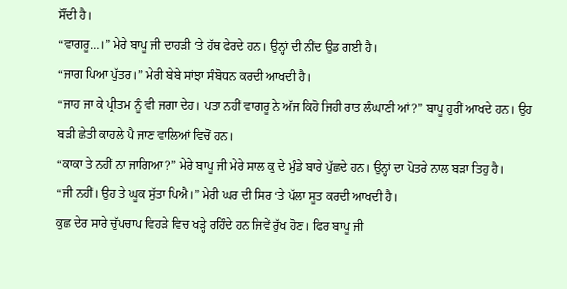ਸੌਂਦੀ ਹੈ।
“ਵਾਗਰੂ…।” ਮੇਰੇ ਬਾਪੂ ਜੀ ਦਾਹੜੀ ‘ਤੇ ਹੱਥ ਫੇਰਦੇ ਹਨ। ਉਨ੍ਹਾਂ ਦੀ ਨੀਂਦ ਉਡ ਗਈ ਹੈ।
“ਜਾਗ ਪਿਆ ਪੁੱਤਰ।” ਮੇਰੀ ਬੇਬੇ ਸਾਂਝਾ ਸੰਬੋਧਨ ਕਰਦੀ ਆਖਦੀ ਹੈ।
“ਜਾਹ ਜਾ ਕੇ ਪ੍ਰੀਤਮ ਨੂੰ ਵੀ ਜਗਾ ਦੇਹ। ਪਤਾ ਨਹੀਂ ਵਾਗਰੂ ਨੇ ਅੱਜ ਕਿਹੋ ਜਿਹੀ ਰਾਤ ਲੰਘਾਣੀ ਆਂ?” ਬਾਪੂ ਹੁਰੀਂ ਆਖਦੇ ਹਨ। ਉਹ ਬੜੀ ਛੇਤੀ ਕਾਹਲੇ ਪੈ ਜਾਣ ਵਾਲਿਆਂ ਵਿਚੋਂ ਹਨ।
“ਕਾਕਾ ਤੇ ਨਹੀਂ ਨਾ ਜਾਗਿਆ?” ਮੇਰੇ ਬਾਪੂ ਜੀ ਮੇਰੇ ਸਾਲ ਕੁ ਦੇ ਮੁੰਡੇ ਬਾਰੇ ਪੁੱਛਦੇ ਹਨ। ਉਨ੍ਹਾਂ ਦਾ ਪੋਤਰੇ ਨਾਲ ਬੜਾ ਤਿਹੁ ਹੈ।
“ਜੀ ਨਹੀਂ। ਉਹ ਤੇ ਘੂਕ ਸੁੱਤਾ ਪਿਐ।” ਮੇਰੀ ਘਰ ਦੀ ਸਿਰ ‘ਤੇ ਪੱਲਾ ਸੂਤ ਕਰਦੀ ਆਖਦੀ ਹੈ।
ਕੁਛ ਦੇਰ ਸਾਰੇ ਚੁੱਪਚਾਪ ਵਿਹੜੇ ਵਿਚ ਖੜ੍ਹੇ ਰਹਿੰਦੇ ਹਨ ਜਿਵੇਂ ਰੁੱਖ ਹੋਣ। ਫਿਰ ਬਾਪੂ ਜੀ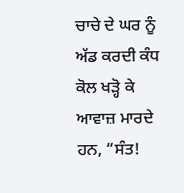ਚਾਚੇ ਦੇ ਘਰ ਨੂੰ ਅੱਡ ਕਰਦੀ ਕੰਧ ਕੋਲ ਖੜ੍ਹੋ ਕੇ ਆਵਾਜ਼ ਮਾਰਦੇ ਹਨ, “ਸੰਤ!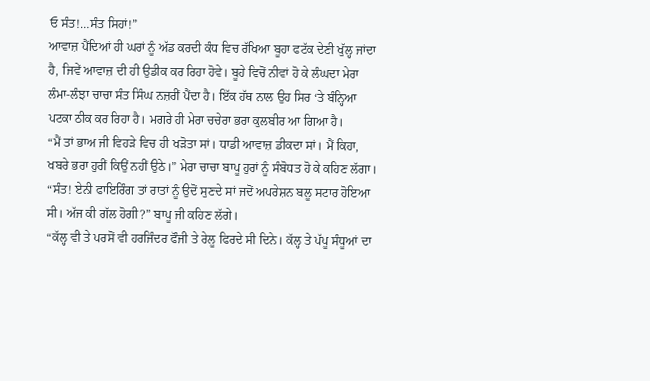ਓ ਸੰਤ!…ਸੰਤ ਸਿਹਾਂ!”
ਆਵਾਜ਼ ਪੈਂਦਿਆਂ ਹੀ ਘਰਾਂ ਨੂੰ ਅੱਡ ਕਰਦੀ ਕੰਧ ਵਿਚ ਰੱਖਿਆ ਬੂਹਾ ਫਟੱਕ ਦੇਣੀ ਖੁੱਲ੍ਹ ਜਾਂਦਾ ਹੈ, ਜਿਵੇਂ ਆਵਾਜ਼ ਦੀ ਹੀ ਉਡੀਕ ਕਰ ਰਿਹਾ ਹੋਵੇ। ਬੂਹੇ ਵਿਚੋਂ ਨੀਵਾਂ ਹੋ ਕੇ ਲੰਘਦਾ ਮੇਰਾ ਲੰਮਾ-ਲੰਝਾ ਚਾਚਾ ਸੰਤ ਸਿੰਘ ਨਜ਼ਰੀਂ ਪੈਂਦਾ ਹੈ। ਇੱਕ ਹੱਥ ਨਾਲ ਉਹ ਸਿਰ ‘ਤੇ ਬੰਨ੍ਹਿਆ ਪਟਕਾ ਠੀਕ ਕਰ ਰਿਹਾ ਹੈ। ਮਗਰੇ ਹੀ ਮੇਰਾ ਚਚੇਰਾ ਭਰਾ ਕੁਲਬੀਰ ਆ ਗਿਆ ਹੈ।
“ਮੈਂ ਤਾਂ ਭਾਅ ਜੀ ਵਿਹੜੇ ਵਿਚ ਹੀ ਖੜੋਤਾ ਸਾਂ। ਧਾਡੀ ਆਵਾਜ਼ ਡੀਕਦਾ ਸਾਂ। ਮੈਂ ਕਿਹਾ, ਖਬਰੇ ਭਰਾ ਹੁਰੀਂ ਕਿਉਂ ਨਹੀਂ ਉਠੇ।” ਮੇਰਾ ਚਾਚਾ ਬਾਪੂ ਹੁਰਾਂ ਨੂੰ ਸੰਬੋਧਤ ਹੋ ਕੇ ਕਹਿਣ ਲੱਗਾ।
“ਸੰਤ! ਏਨੀ ਫਾਇਰਿੰਗ ਤਾਂ ਰਾਤਾਂ ਨੂੰ ਉਦੋਂ ਸੁਣਦੇ ਸਾਂ ਜਦੋਂ ਅਪਰੇਸ਼ਨ ਬਲੂ ਸਟਾਰ ਹੋਇਆ ਸੀ। ਅੱਜ ਕੀ ਗੱਲ ਹੋਗੀ?” ਬਾਪੂ ਜੀ ਕਹਿਣ ਲੱਗੇ।
“ਕੱਲ੍ਹ ਵੀ ਤੇ ਪਰਸੋਂ ਵੀ ਹਰਜਿੰਦਰ ਫੌਜੀ ਤੇ ਰੇਲੂ ਫਿਰਦੇ ਸੀ ਦਿਨੇ। ਕੱਲ੍ਹ ਤੇ ਪੱਪੂ ਸੰਧੂਆਂ ਦਾ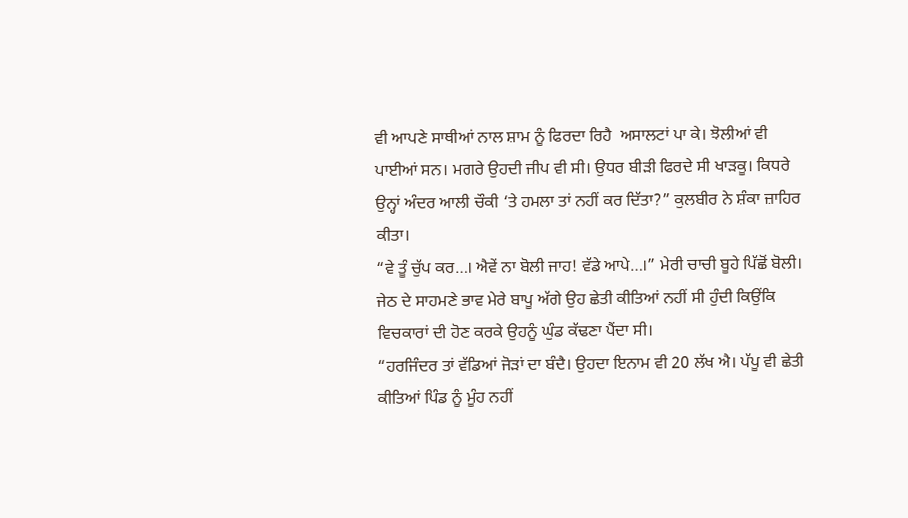ਵੀ ਆਪਣੇ ਸਾਥੀਆਂ ਨਾਲ ਸ਼ਾਮ ਨੂੰ ਫਿਰਦਾ ਰਿਹੈ  ਅਸਾਲਟਾਂ ਪਾ ਕੇ। ਝੋਲੀਆਂ ਵੀ ਪਾਈਆਂ ਸਨ। ਮਗਰੇ ਉਹਦੀ ਜੀਪ ਵੀ ਸੀ। ਉਧਰ ਬੀੜੀ ਫਿਰਦੇ ਸੀ ਖਾੜਕੂ। ਕਿਧਰੇ ਉਨ੍ਹਾਂ ਅੰਦਰ ਆਲੀ ਚੌਕੀ ‘ਤੇ ਹਮਲਾ ਤਾਂ ਨਹੀਂ ਕਰ ਦਿੱਤਾ?” ਕੁਲਬੀਰ ਨੇ ਸ਼ੰਕਾ ਜ਼ਾਹਿਰ ਕੀਤਾ।
“ਵੇ ਤੂੰ ਚੁੱਪ ਕਰ…। ਐਵੇਂ ਨਾ ਬੋਲੀ ਜਾਹ! ਵੱਡੇ ਆਪੇ…।” ਮੇਰੀ ਚਾਚੀ ਬੂਹੇ ਪਿੱਛੋਂ ਬੋਲੀ। ਜੇਠ ਦੇ ਸਾਹਮਣੇ ਭਾਵ ਮੇਰੇ ਬਾਪੂ ਅੱਗੇ ਉਹ ਛੇਤੀ ਕੀਤਿਆਂ ਨਹੀਂ ਸੀ ਹੁੰਦੀ ਕਿਉਂਕਿ ਵਿਚਕਾਰਾਂ ਦੀ ਹੋਣ ਕਰਕੇ ਉਹਨੂੰ ਘੁੰਡ ਕੱਢਣਾ ਪੈਂਦਾ ਸੀ।
“ਹਰਜਿੰਦਰ ਤਾਂ ਵੱਡਿਆਂ ਜੋੜਾਂ ਦਾ ਬੰਦੈ। ਉਹਦਾ ਇਨਾਮ ਵੀ 20 ਲੱਖ ਐ। ਪੱਪੂ ਵੀ ਛੇਤੀ ਕੀਤਿਆਂ ਪਿੰਡ ਨੂੰ ਮੂੰਹ ਨਹੀਂ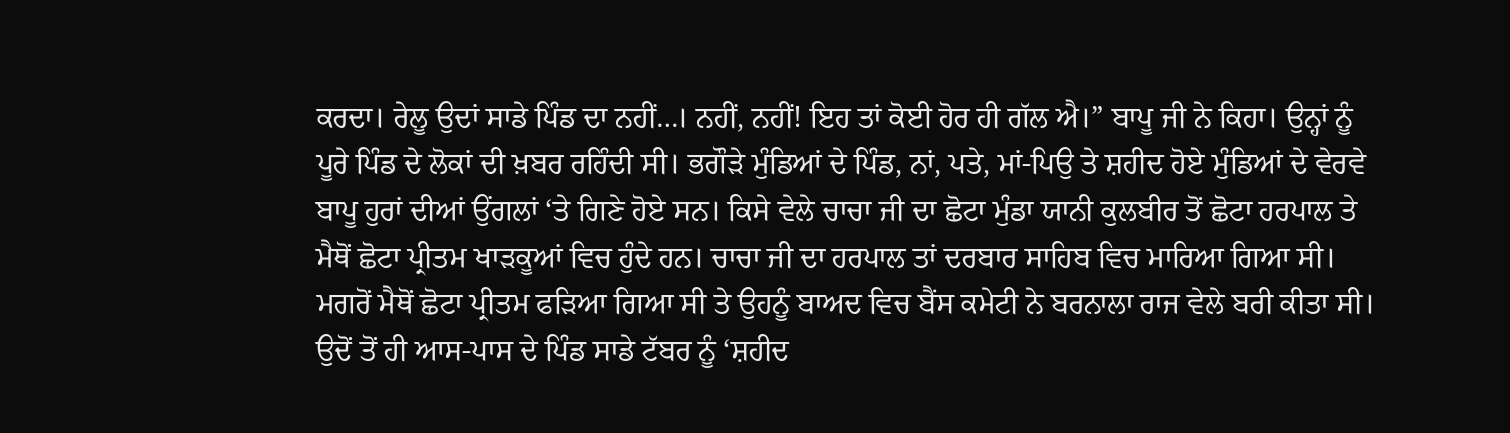ਕਰਦਾ। ਰੇਲੂ ਉਦਾਂ ਸਾਡੇ ਪਿੰਡ ਦਾ ਨਹੀਂ…। ਨਹੀਂ, ਨਹੀਂ! ਇਹ ਤਾਂ ਕੋਈ ਹੋਰ ਹੀ ਗੱਲ ਐ।” ਬਾਪੂ ਜੀ ਨੇ ਕਿਹਾ। ਉਨ੍ਹਾਂ ਨੂੰ ਪੂਰੇ ਪਿੰਡ ਦੇ ਲੋਕਾਂ ਦੀ ਖ਼ਬਰ ਰਹਿੰਦੀ ਸੀ। ਭਗੌੜੇ ਮੁੰਡਿਆਂ ਦੇ ਪਿੰਡ, ਨਾਂ, ਪਤੇ, ਮਾਂ-ਪਿਉ ਤੇ ਸ਼ਹੀਦ ਹੋਏ ਮੁੰਡਿਆਂ ਦੇ ਵੇਰਵੇ ਬਾਪੂ ਹੁਰਾਂ ਦੀਆਂ ਉਂਗਲਾਂ ‘ਤੇ ਗਿਣੇ ਹੋਏ ਸਨ। ਕਿਸੇ ਵੇਲੇ ਚਾਚਾ ਜੀ ਦਾ ਛੋਟਾ ਮੁੰਡਾ ਯਾਨੀ ਕੁਲਬੀਰ ਤੋਂ ਛੋਟਾ ਹਰਪਾਲ ਤੇ ਮੈਥੋਂ ਛੋਟਾ ਪ੍ਰੀਤਮ ਖਾੜਕੂਆਂ ਵਿਚ ਹੁੰਦੇ ਹਨ। ਚਾਚਾ ਜੀ ਦਾ ਹਰਪਾਲ ਤਾਂ ਦਰਬਾਰ ਸਾਹਿਬ ਵਿਚ ਮਾਰਿਆ ਗਿਆ ਸੀ। ਮਗਰੋਂ ਮੈਥੋਂ ਛੋਟਾ ਪ੍ਰੀਤਮ ਫੜਿਆ ਗਿਆ ਸੀ ਤੇ ਉਹਨੂੰ ਬਾਅਦ ਵਿਚ ਬੈਂਸ ਕਮੇਟੀ ਨੇ ਬਰਨਾਲਾ ਰਾਜ ਵੇਲੇ ਬਰੀ ਕੀਤਾ ਸੀ। ਉਦੋਂ ਤੋਂ ਹੀ ਆਸ-ਪਾਸ ਦੇ ਪਿੰਡ ਸਾਡੇ ਟੱਬਰ ਨੂੰ ‘ਸ਼ਹੀਦ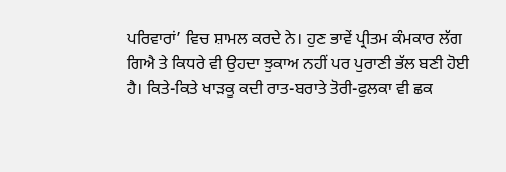ਪਰਿਵਾਰਾਂ’ ਵਿਚ ਸ਼ਾਮਲ ਕਰਦੇ ਨੇ। ਹੁਣ ਭਾਵੇਂ ਪ੍ਰੀਤਮ ਕੰਮਕਾਰ ਲੱਗ ਗਿਐ ਤੇ ਕਿਧਰੇ ਵੀ ਉਹਦਾ ਝੁਕਾਅ ਨਹੀਂ ਪਰ ਪੁਰਾਣੀ ਭੱਲ ਬਣੀ ਹੋਈ ਹੈ। ਕਿਤੇ-ਕਿਤੇ ਖਾੜਕੂ ਕਦੀ ਰਾਤ-ਬਰਾਤੇ ਤੋਰੀ-ਫੁਲਕਾ ਵੀ ਛਕ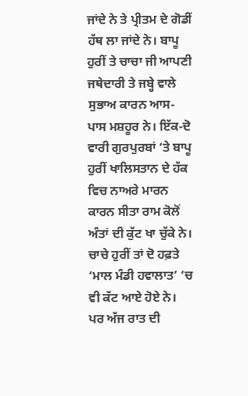ਜਾਂਦੇ ਨੇ ਤੇ ਪ੍ਰੀਤਮ ਦੇ ਗੋਡੀਂ ਹੱਥ ਲਾ ਜਾਂਦੇ ਨੇ। ਬਾਪੂ ਹੁਰੀਂ ਤੇ ਚਾਚਾ ਜੀ ਆਪਣੀ ਜਥੇਦਾਰੀ ਤੇ ਜਬ੍ਹੇ ਵਾਲੇ ਸੁਭਾਅ ਕਾਰਨ ਆਸ-ਪਾਸ ਮਸ਼ਹੂਰ ਨੇ। ਇੱਕ-ਦੋ ਵਾਰੀ ਗੁਰਪੁਰਬਾਂ ‘ਤੇ ਬਾਪੂ ਹੁਰੀਂ ਖਾਲਿਸਤਾਨ ਦੇ ਹੱਕ ਵਿਚ ਨਾਅਰੇ ਮਾਰਨ ਕਾਰਨ ਸੀਤਾ ਰਾਮ ਕੋਲੋਂ ਅੰਤਾਂ ਦੀ ਕੁੱਟ ਖਾ ਚੁੱਕੇ ਨੇ। ਚਾਚੇ ਹੁਰੀਂ ਤਾਂ ਦੋ ਹਫ਼ਤੇ ‘ਮਾਲ ਮੰਡੀ ਹਵਾਲਾਤ’ ‘ਚ ਵੀ ਕੱਟ ਆਏ ਹੋਏ ਨੇ।
ਪਰ ਅੱਜ ਰਾਤ ਦੀ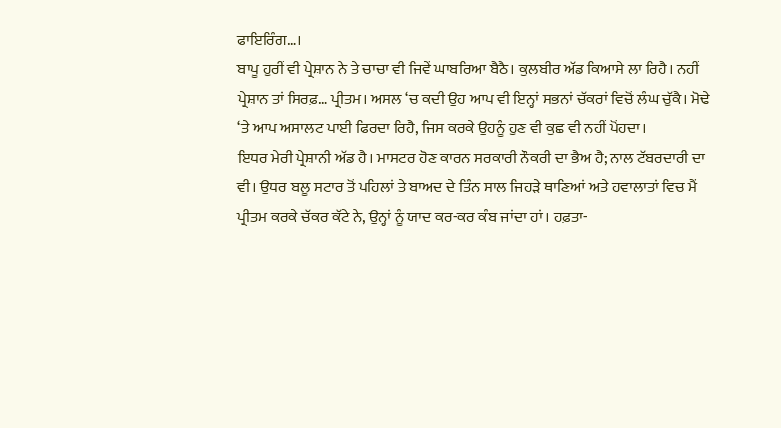ਫਾਇਰਿੰਗ…।
ਬਾਪੂ ਹੁਰੀਂ ਵੀ ਪ੍ਰੇਸ਼ਾਨ ਨੇ ਤੇ ਚਾਚਾ ਵੀ ਜਿਵੇਂ ਘਾਬਰਿਆ ਬੈਠੈ। ਕੁਲਬੀਰ ਅੱਡ ਕਿਆਸੇ ਲਾ ਰਿਹੈ। ਨਹੀਂ ਪ੍ਰੇਸ਼ਾਨ ਤਾਂ ਸਿਰਫ਼… ਪ੍ਰੀਤਮ। ਅਸਲ ‘ਚ ਕਦੀ ਉਹ ਆਪ ਵੀ ਇਨ੍ਹਾਂ ਸਭਨਾਂ ਚੱਕਰਾਂ ਵਿਚੋਂ ਲੰਘ ਚੁੱਕੈ। ਮੋਢੇ ‘ਤੇ ਆਪ ਅਸਾਲਟ ਪਾਈ ਫਿਰਦਾ ਰਿਹੈ, ਜਿਸ ਕਰਕੇ ਉਹਨੂੰ ਹੁਣ ਵੀ ਕੁਛ ਵੀ ਨਹੀਂ ਪੋਂਹਦਾ।
ਇਧਰ ਮੇਰੀ ਪ੍ਰੇਸ਼ਾਨੀ ਅੱਡ ਹੈ। ਮਾਸਟਰ ਹੋਣ ਕਾਰਨ ਸਰਕਾਰੀ ਨੌਕਰੀ ਦਾ ਭੈਅ ਹੈ; ਨਾਲ ਟੱਬਰਦਾਰੀ ਦਾ ਵੀ। ਉਧਰ ਬਲੂ ਸਟਾਰ ਤੋਂ ਪਹਿਲਾਂ ਤੇ ਬਾਅਦ ਦੇ ਤਿੰਨ ਸਾਲ ਜਿਹੜੇ ਥਾਣਿਆਂ ਅਤੇ ਹਵਾਲਾਤਾਂ ਵਿਚ ਮੈਂ ਪ੍ਰੀਤਮ ਕਰਕੇ ਚੱਕਰ ਕੱਟੇ ਨੇ, ਉਨ੍ਹਾਂ ਨੂੰ ਯਾਦ ਕਰ-ਕਰ ਕੰਬ ਜਾਂਦਾ ਹਾਂ। ਹਫ਼ਤਾ-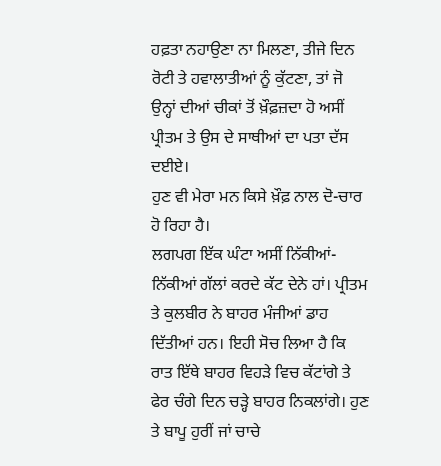ਹਫ਼ਤਾ ਨਹਾਉਣਾ ਨਾ ਮਿਲਣਾ, ਤੀਜੇ ਦਿਨ ਰੋਟੀ ਤੇ ਹਵਾਲਾਤੀਆਂ ਨੂੰ ਕੁੱਟਣਾ, ਤਾਂ ਜੋ ਉਨ੍ਹਾਂ ਦੀਆਂ ਚੀਕਾਂ ਤੋਂ ਖ਼ੌਫ਼ਜ਼ਦਾ ਹੋ ਅਸੀਂ ਪ੍ਰੀਤਮ ਤੇ ਉਸ ਦੇ ਸਾਥੀਆਂ ਦਾ ਪਤਾ ਦੱਸ ਦਈਏ।
ਹੁਣ ਵੀ ਮੇਰਾ ਮਨ ਕਿਸੇ ਖ਼ੌਫ਼ ਨਾਲ ਦੋ-ਚਾਰ ਹੋ ਰਿਹਾ ਹੈ।
ਲਗਪਗ ਇੱਕ ਘੰਟਾ ਅਸੀਂ ਨਿੱਕੀਆਂ-ਨਿੱਕੀਆਂ ਗੱਲਾਂ ਕਰਦੇ ਕੱਟ ਦੇਨੇ ਹਾਂ। ਪ੍ਰੀਤਮ ਤੇ ਕੁਲਬੀਰ ਨੇ ਬਾਹਰ ਮੰਜੀਆਂ ਡਾਹ ਦਿੱਤੀਆਂ ਹਨ। ਇਹੀ ਸੋਚ ਲਿਆ ਹੈ ਕਿ ਰਾਤ ਇੱਥੇ ਬਾਹਰ ਵਿਹੜੇ ਵਿਚ ਕੱਟਾਂਗੇ ਤੇ ਫੇਰ ਚੰਗੇ ਦਿਨ ਚੜ੍ਹੇ ਬਾਹਰ ਨਿਕਲਾਂਗੇ। ਹੁਣ ਤੇ ਬਾਪੂ ਹੁਰੀਂ ਜਾਂ ਚਾਚੇ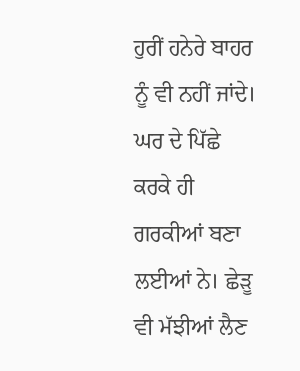ਹੁਰੀਂ ਹਨੇਰੇ ਬਾਹਰ ਨੂੰ ਵੀ ਨਹੀਂ ਜਾਂਦੇ। ਘਰ ਦੇ ਪਿੱਛੇ ਕਰਕੇ ਹੀ ਗਰਕੀਆਂ ਬਣਾ ਲਈਆਂ ਨੇ। ਛੇੜੂ ਵੀ ਮੱਝੀਆਂ ਲੈਣ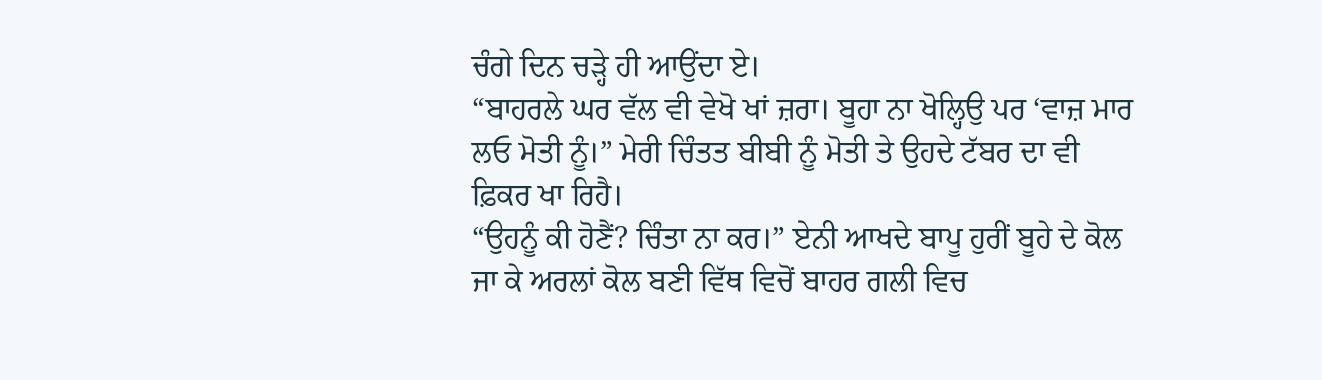ਚੰਗੇ ਦਿਨ ਚੜ੍ਹੇ ਹੀ ਆਉਂਦਾ ਏ।
“ਬਾਹਰਲੇ ਘਰ ਵੱਲ ਵੀ ਵੇਖੋ ਖਾਂ ਜ਼ਰਾ। ਬੂਹਾ ਨਾ ਖੋਲ੍ਹਿਉ ਪਰ ‘ਵਾਜ਼ ਮਾਰ ਲਓ ਮੋਤੀ ਨੂੰ।” ਮੇਰੀ ਚਿੰਤਤ ਬੀਬੀ ਨੂੰ ਮੋਤੀ ਤੇ ਉਹਦੇ ਟੱਬਰ ਦਾ ਵੀ ਫ਼ਿਕਰ ਖਾ ਰਿਹੈ।
“ਉਹਨੂੰ ਕੀ ਹੋਣੈਂ? ਚਿੰਤਾ ਨਾ ਕਰ।” ਏਨੀ ਆਖਦੇ ਬਾਪੂ ਹੁਰੀਂ ਬੂਹੇ ਦੇ ਕੋਲ ਜਾ ਕੇ ਅਰਲਾਂ ਕੋਲ ਬਣੀ ਵਿੱਥ ਵਿਚੋਂ ਬਾਹਰ ਗਲੀ ਵਿਚ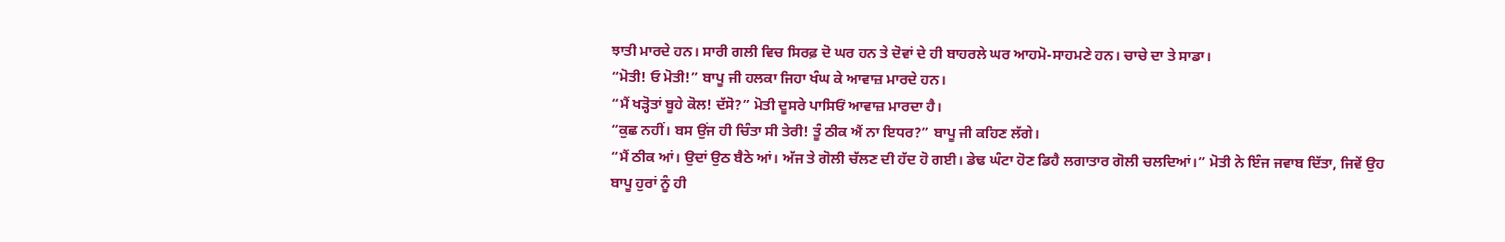ਝਾਤੀ ਮਾਰਦੇ ਹਨ। ਸਾਰੀ ਗਲੀ ਵਿਚ ਸਿਰਫ਼ ਦੋ ਘਰ ਹਨ ਤੇ ਦੋਵਾਂ ਦੇ ਹੀ ਬਾਹਰਲੇ ਘਰ ਆਹਮੋ-ਸਾਹਮਣੇ ਹਨ। ਚਾਚੇ ਦਾ ਤੇ ਸਾਡਾ।
“ਮੋਤੀ! ਓ ਮੋਤੀ!” ਬਾਪੂ ਜੀ ਹਲਕਾ ਜਿਹਾ ਖੰਘ ਕੇ ਆਵਾਜ਼ ਮਾਰਦੇ ਹਨ।
“ਮੈਂ ਖੜ੍ਹੋਤਾਂ ਬੂਹੇ ਕੋਲ! ਦੱਸੋ?” ਮੋਤੀ ਦੂਸਰੇ ਪਾਸਿਓਂ ਆਵਾਜ਼ ਮਾਰਦਾ ਹੈ।
“ਕੁਛ ਨਹੀਂ। ਬਸ ਉਂਜ ਹੀ ਚਿੰਤਾ ਸੀ ਤੇਰੀ! ਤੂੰ ਠੀਕ ਐਂ ਨਾ ਇਧਰ?” ਬਾਪੂ ਜੀ ਕਹਿਣ ਲੱਗੇ।
“ਮੈਂ ਠੀਕ ਆਂ। ਉਦਾਂ ਉਠ ਬੈਠੇ ਆਂ। ਅੱਜ ਤੇ ਗੋਲੀ ਚੱਲਣ ਦੀ ਹੱਦ ਹੋ ਗਈ। ਡੇਢ ਘੰਟਾ ਹੋਣ ਡਿਹੈ ਲਗਾਤਾਰ ਗੋਲੀ ਚਲਦਿਆਂ।” ਮੋਤੀ ਨੇ ਇੰਜ ਜਵਾਬ ਦਿੱਤਾ, ਜਿਵੇਂ ਉਹ ਬਾਪੂ ਹੁਰਾਂ ਨੂੰ ਹੀ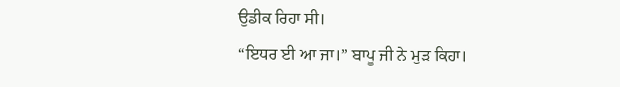ਉਡੀਕ ਰਿਹਾ ਸੀ।
“ਇਧਰ ਈ ਆ ਜਾ।” ਬਾਪੂ ਜੀ ਨੇ ਮੁੜ ਕਿਹਾ।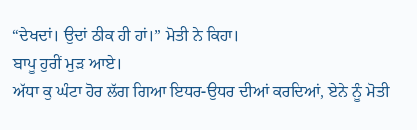“ਦੇਖਦਾਂ। ਉਦਾਂ ਠੀਕ ਹੀ ਹਾਂ।” ਮੋਤੀ ਨੇ ਕਿਹਾ।
ਬਾਪੂ ਹੁਰੀਂ ਮੁੜ ਆਏ।
ਅੱਧਾ ਕੁ ਘੰਟਾ ਹੋਰ ਲੱਗ ਗਿਆ ਇਧਰ-ਉਧਰ ਦੀਆਂ ਕਰਦਿਆਂ, ਏਨੇ ਨੂੰ ਮੋਤੀ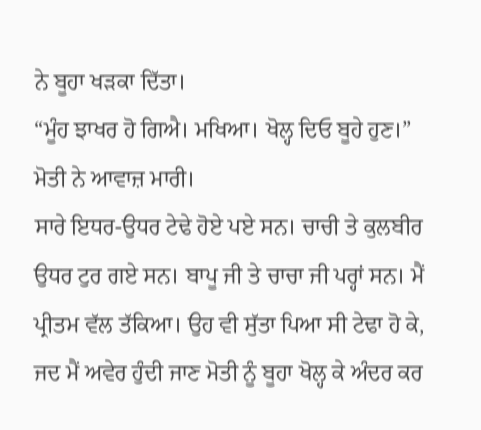ਨੇ ਬੂਹਾ ਖੜਕਾ ਦਿੱਤਾ।
“ਮੂੰਹ ਝਾਖਰ ਹੋ ਗਿਐ। ਮਖਿਆ। ਖੋਲ੍ਹ ਦਿਓ ਬੂਹੇ ਹੁਣ।” ਮੋਤੀ ਨੇ ਆਵਾਜ਼ ਮਾਰੀ।
ਸਾਰੇ ਇਧਰ-ਉਧਰ ਟੇਢੇ ਹੋਏ ਪਏ ਸਨ। ਚਾਚੀ ਤੇ ਕੁਲਬੀਰ ਉਧਰ ਟੁਰ ਗਏ ਸਨ। ਬਾਪੂ ਜੀ ਤੇ ਚਾਚਾ ਜੀ ਪਰ੍ਹਾਂ ਸਨ। ਮੈਂ ਪ੍ਰੀਤਮ ਵੱਲ ਤੱਕਿਆ। ਉਹ ਵੀ ਸੁੱਤਾ ਪਿਆ ਸੀ ਟੇਢਾ ਹੋ ਕੇ, ਜਦ ਮੈਂ ਅਵੇਰ ਹੁੰਦੀ ਜਾਣ ਮੋਤੀ ਨੂੰ ਬੂਹਾ ਖੋਲ੍ਹ ਕੇ ਅੰਦਰ ਕਰ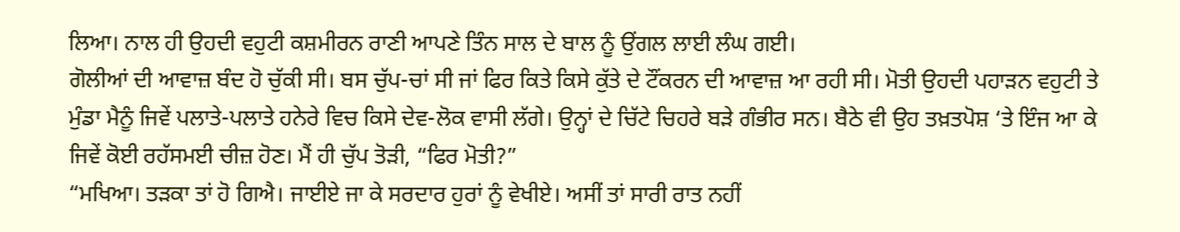ਲਿਆ। ਨਾਲ ਹੀ ਉਹਦੀ ਵਹੁਟੀ ਕਸ਼ਮੀਰਨ ਰਾਣੀ ਆਪਣੇ ਤਿੰਨ ਸਾਲ ਦੇ ਬਾਲ ਨੂੰ ਉਂਗਲ ਲਾਈ ਲੰਘ ਗਈ।
ਗੋਲੀਆਂ ਦੀ ਆਵਾਜ਼ ਬੰਦ ਹੋ ਚੁੱਕੀ ਸੀ। ਬਸ ਚੁੱਪ-ਚਾਂ ਸੀ ਜਾਂ ਫਿਰ ਕਿਤੇ ਕਿਸੇ ਕੁੱਤੇ ਦੇ ਟੌਂਕਰਨ ਦੀ ਆਵਾਜ਼ ਆ ਰਹੀ ਸੀ। ਮੋਤੀ ਉਹਦੀ ਪਹਾੜਨ ਵਹੁਟੀ ਤੇ ਮੁੰਡਾ ਮੈਨੂੰ ਜਿਵੇਂ ਪਲਾਤੇ-ਪਲਾਤੇ ਹਨੇਰੇ ਵਿਚ ਕਿਸੇ ਦੇਵ-ਲੋਕ ਵਾਸੀ ਲੱਗੇ। ਉਨ੍ਹਾਂ ਦੇ ਚਿੱਟੇ ਚਿਹਰੇ ਬੜੇ ਗੰਭੀਰ ਸਨ। ਬੈਠੇ ਵੀ ਉਹ ਤਖ਼ਤਪੋਸ਼ ‘ਤੇ ਇੰਜ ਆ ਕੇ ਜਿਵੇਂ ਕੋਈ ਰਹੱਸਮਈ ਚੀਜ਼ ਹੋਣ। ਮੈਂ ਹੀ ਚੁੱਪ ਤੋੜੀ, “ਫਿਰ ਮੋਤੀ?”
“ਮਖਿਆ। ਤੜਕਾ ਤਾਂ ਹੋ ਗਿਐ। ਜਾਈਏ ਜਾ ਕੇ ਸਰਦਾਰ ਹੁਰਾਂ ਨੂੰ ਵੇਖੀਏ। ਅਸੀਂ ਤਾਂ ਸਾਰੀ ਰਾਤ ਨਹੀਂ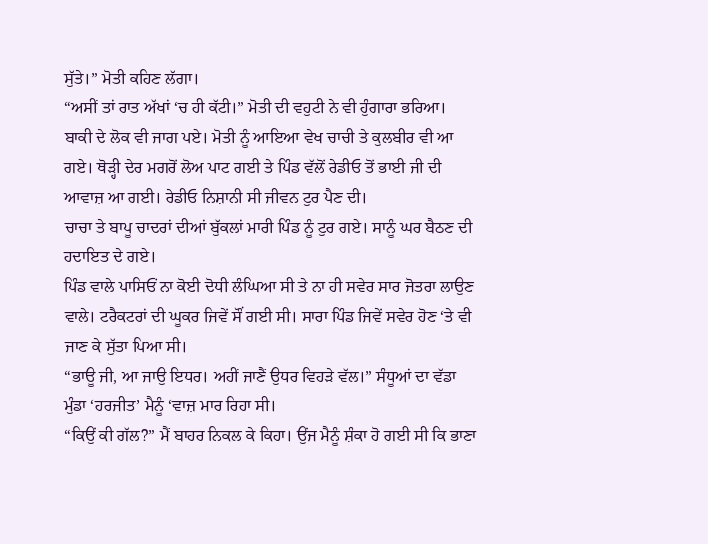ਸੁੱਤੇ।” ਮੋਤੀ ਕਹਿਣ ਲੱਗਾ।
“ਅਸੀਂ ਤਾਂ ਰਾਤ ਅੱਖਾਂ ‘ਚ ਹੀ ਕੱਟੀ।” ਮੋਤੀ ਦੀ ਵਹੁਟੀ ਨੇ ਵੀ ਹੁੰਗਾਰਾ ਭਰਿਆ।
ਬਾਕੀ ਦੇ ਲੋਕ ਵੀ ਜਾਗ ਪਏ। ਮੋਤੀ ਨੂੰ ਆਇਆ ਵੇਖ ਚਾਚੀ ਤੇ ਕੁਲਬੀਰ ਵੀ ਆ ਗਏ। ਥੋੜ੍ਹੀ ਦੇਰ ਮਗਰੋਂ ਲੋਅ ਪਾਟ ਗਈ ਤੇ ਪਿੰਡ ਵੱਲੋਂ ਰੇਡੀਓ ਤੋਂ ਭਾਈ ਜੀ ਦੀ ਆਵਾਜ਼ ਆ ਗਈ। ਰੇਡੀਓ ਨਿਸ਼ਾਨੀ ਸੀ ਜੀਵਨ ਟੁਰ ਪੈਣ ਦੀ।
ਚਾਚਾ ਤੇ ਬਾਪੂ ਚਾਦਰਾਂ ਦੀਆਂ ਬੁੱਕਲਾਂ ਮਾਰੀ ਪਿੰਡ ਨੂੰ ਟੁਰ ਗਏ। ਸਾਨੂੰ ਘਰ ਬੈਠਣ ਦੀ ਹਦਾਇਤ ਦੇ ਗਏ।
ਪਿੰਡ ਵਾਲੇ ਪਾਸਿਓਂ ਨਾ ਕੋਈ ਦੋਧੀ ਲੰਘਿਆ ਸੀ ਤੇ ਨਾ ਹੀ ਸਵੇਰ ਸਾਰ ਜੋਤਰਾ ਲਾਉਣ ਵਾਲੇ। ਟਰੈਕਟਰਾਂ ਦੀ ਘੂਕਰ ਜਿਵੇਂ ਸੌਂ ਗਈ ਸੀ। ਸਾਰਾ ਪਿੰਡ ਜਿਵੇਂ ਸਵੇਰ ਹੋਣ ‘ਤੇ ਵੀ ਜਾਣ ਕੇ ਸੁੱਤਾ ਪਿਆ ਸੀ।
“ਭਾਊ ਜੀ, ਆ ਜਾਉ ਇਧਰ। ਅਹੀਂ ਜਾਣੈਂ ਉਧਰ ਵਿਹੜੇ ਵੱਲ।” ਸੰਧੂਆਂ ਦਾ ਵੱਡਾ ਮੁੰਡਾ ‘ਹਰਜੀਤ’ ਮੈਨੂੰ ‘ਵਾਜ਼ ਮਾਰ ਰਿਹਾ ਸੀ।
“ਕਿਉਂ ਕੀ ਗੱਲ?” ਮੈਂ ਬਾਹਰ ਨਿਕਲ ਕੇ ਕਿਹਾ। ਉਂਜ ਮੈਨੂੰ ਸ਼ੰਕਾ ਹੋ ਗਈ ਸੀ ਕਿ ਭਾਣਾ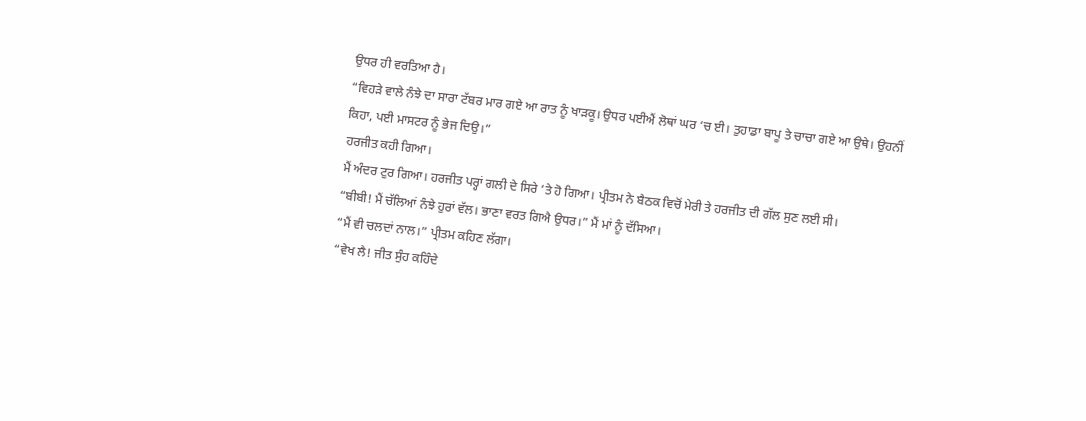ਉਧਰ ਹੀ ਵਰਤਿਆ ਹੈ।
“ਵਿਹੜੇ ਵਾਲੇ ਨੰਝੇ ਦਾ ਸਾਰਾ ਟੱਬਰ ਮਾਰ ਗਏ ਆ ਰਾਤ ਨੂੰ ਖਾੜਕੂ। ਉਧਰ ਪਈਐਂ ਲੋਥਾਂ ਘਰ ‘ਚ ਈ। ਤੁਹਾਡਾ ਬਾਪੂ ਤੇ ਚਾਚਾ ਗਏ ਆ ਉਥੇ। ਉਹਨੀਂ ਕਿਹਾ, ਪਈ ਮਾਸਟਰ ਨੂੰ ਭੇਜ ਦਿਉ।”
ਹਰਜੀਤ ਕਹੀ ਗਿਆ।
ਮੈਂ ਅੰਦਰ ਟੁਰ ਗਿਆ। ਹਰਜੀਤ ਪਰ੍ਹਾਂ ਗਲੀ ਦੇ ਸਿਰੇ ‘ਤੇ ਹੋ ਗਿਆ। ਪ੍ਰੀਤਮ ਨੇ ਬੈਠਕ ਵਿਚੋਂ ਮੇਰੀ ਤੇ ਹਰਜੀਤ ਦੀ ਗੱਲ ਸੁਣ ਲਈ ਸੀ।
“ਬੀਬੀ! ਮੈਂ ਚੱਲਿਆਂ ਨੰਝੇ ਹੁਰਾਂ ਵੱਲ। ਭਾਣਾ ਵਰਤ ਗਿਐ ਉਧਰ।” ਮੈਂ ਮਾਂ ਨੂੰ ਦੱਸਿਆ।
“ਮੈਂ ਵੀ ਚਲਦਾਂ ਨਾਲ।” ਪ੍ਰੀਤਮ ਕਹਿਣ ਲੱਗਾ।
“ਵੇਖ ਲੈ! ਜੀਤ ਸੁੰਹ ਕਹਿੰਦੇ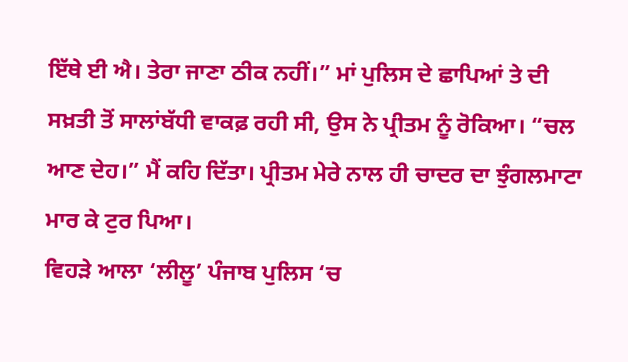ਇੱਥੇ ਈ ਐ। ਤੇਰਾ ਜਾਣਾ ਠੀਕ ਨਹੀਂ।” ਮਾਂ ਪੁਲਿਸ ਦੇ ਛਾਪਿਆਂ ਤੇ ਦੀ ਸਖ਼ਤੀ ਤੋਂ ਸਾਲਾਂਬੱਧੀ ਵਾਕਫ਼ ਰਹੀ ਸੀ, ਉਸ ਨੇ ਪ੍ਰੀਤਮ ਨੂੰ ਰੋਕਿਆ। “ਚਲ ਆਣ ਦੇਹ।” ਮੈਂ ਕਹਿ ਦਿੱਤਾ। ਪ੍ਰੀਤਮ ਮੇਰੇ ਨਾਲ ਹੀ ਚਾਦਰ ਦਾ ਝੁੰਗਲਮਾਟਾ ਮਾਰ ਕੇ ਟੁਰ ਪਿਆ।
ਵਿਹੜੇ ਆਲਾ ‘ਲੀਲੂ’ ਪੰਜਾਬ ਪੁਲਿਸ ‘ਚ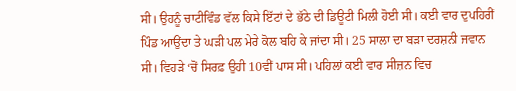ਸੀ। ਉਹਨੂੰ ਚਾਟੀਵਿੰਡ ਵੱਲ ਕਿਸੇ ਇੱਟਾਂ ਦੇ ਭੱਠੇ ਦੀ ਡਿਊਟੀ ਮਿਲੀ ਹੋਈ ਸੀ। ਕਈ ਵਾਰ ਦੁਪਹਿਰੀਂ ਪਿੰਡ ਆਉਂਦਾ ਤੇ ਘੜੀ ਪਲ ਮੇਰੇ ਕੋਲ ਬਹਿ ਕੇ ਜਾਂਦਾ ਸੀ। 25 ਸਾਲਾ ਦਾ ਬੜਾ ਦਰਸ਼ਨੀ ਜਵਾਨ ਸੀ। ਵਿਹੜੇ ‘ਚੋਂ ਸਿਰਫ਼ ਉਹੀ 10ਵੀਂ ਪਾਸ ਸੀ। ਪਹਿਲਾਂ ਕਈ ਵਾਰ ਸੀਜ਼ਨ ਵਿਚ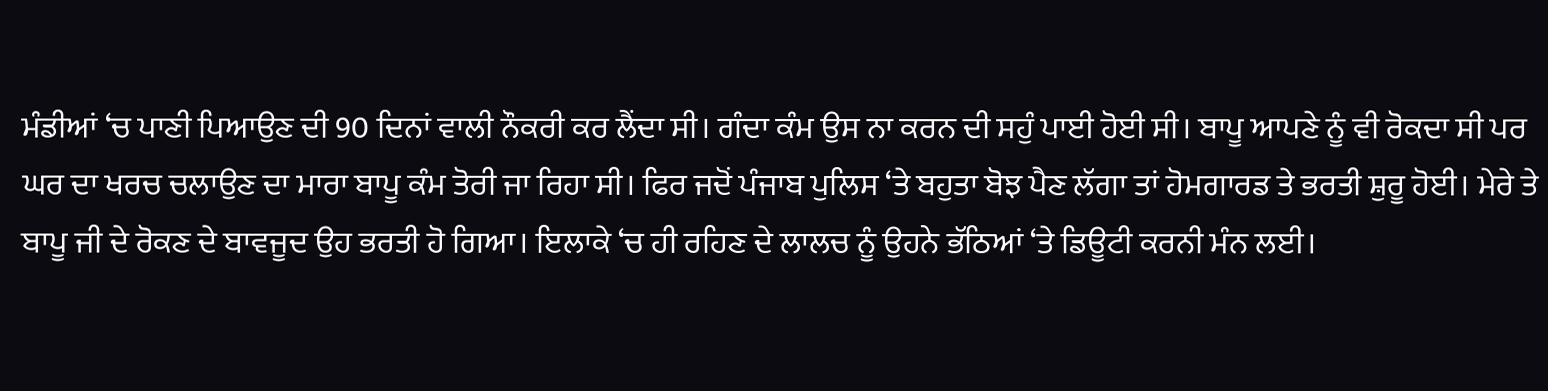ਮੰਡੀਆਂ ‘ਚ ਪਾਣੀ ਪਿਆਉਣ ਦੀ 90 ਦਿਨਾਂ ਵਾਲੀ ਨੌਕਰੀ ਕਰ ਲੈਂਦਾ ਸੀ। ਗੰਦਾ ਕੰਮ ਉਸ ਨਾ ਕਰਨ ਦੀ ਸਹੁੰ ਪਾਈ ਹੋਈ ਸੀ। ਬਾਪੂ ਆਪਣੇ ਨੂੰ ਵੀ ਰੋਕਦਾ ਸੀ ਪਰ ਘਰ ਦਾ ਖਰਚ ਚਲਾਉਣ ਦਾ ਮਾਰਾ ਬਾਪੂ ਕੰਮ ਤੋਰੀ ਜਾ ਰਿਹਾ ਸੀ। ਫਿਰ ਜਦੋਂ ਪੰਜਾਬ ਪੁਲਿਸ ‘ਤੇ ਬਹੁਤਾ ਬੋਝ ਪੈਣ ਲੱਗਾ ਤਾਂ ਹੋਮਗਾਰਡ ਤੇ ਭਰਤੀ ਸ਼ੁਰੂ ਹੋਈ। ਮੇਰੇ ਤੇ ਬਾਪੂ ਜੀ ਦੇ ਰੋਕਣ ਦੇ ਬਾਵਜੂਦ ਉਹ ਭਰਤੀ ਹੋ ਗਿਆ। ਇਲਾਕੇ ‘ਚ ਹੀ ਰਹਿਣ ਦੇ ਲਾਲਚ ਨੂੰ ਉਹਨੇ ਭੱਠਿਆਂ ‘ਤੇ ਡਿਊਟੀ ਕਰਨੀ ਮੰਨ ਲਈ।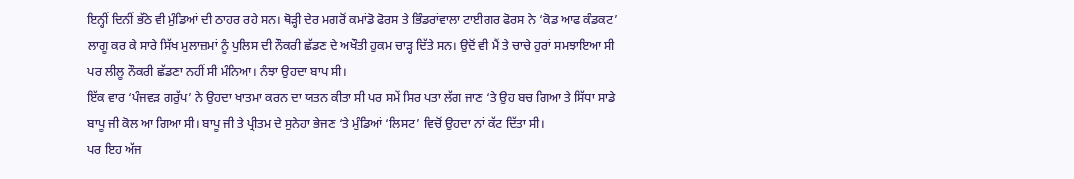ਇਨ੍ਹੀਂ ਦਿਨੀਂ ਭੱਠੇ ਵੀ ਮੁੰਡਿਆਂ ਦੀ ਠਾਹਰ ਰਹੇ ਸਨ। ਥੋੜ੍ਹੀ ਦੇਰ ਮਗਰੋਂ ਕਮਾਂਡੋ ਫੋਰਸ ਤੇ ਭਿੰਡਰਾਂਵਾਲਾ ਟਾਈਗਰ ਫੋਰਸ ਨੇ ‘ਕੋਡ ਆਫ ਕੰਡਕਟ’ ਲਾਗੂ ਕਰ ਕੇ ਸਾਰੇ ਸਿੱਖ ਮੁਲਾਜ਼ਮਾਂ ਨੂੰ ਪੁਲਿਸ ਦੀ ਨੌਕਰੀ ਛੱਡਣ ਦੇ ਅਖੌਤੀ ਹੁਕਮ ਚਾੜ੍ਹ ਦਿੱਤੇ ਸਨ। ਉਦੋਂ ਵੀ ਮੈਂ ਤੇ ਚਾਚੇ ਹੁਰਾਂ ਸਮਝਾਇਆ ਸੀ ਪਰ ਲੀਲੂ ਨੌਕਰੀ ਛੱਡਣਾ ਨਹੀਂ ਸੀ ਮੰਨਿਆ। ਨੰਝਾ ਉਹਦਾ ਬਾਪ ਸੀ।
ਇੱਕ ਵਾਰ ‘ਪੰਜਵੜ ਗਰੁੱਪ’ ਨੇ ਉਹਦਾ ਖਾਤਮਾ ਕਰਨ ਦਾ ਯਤਨ ਕੀਤਾ ਸੀ ਪਰ ਸਮੇਂ ਸਿਰ ਪਤਾ ਲੱਗ ਜਾਣ ‘ਤੇ ਉਹ ਬਚ ਗਿਆ ਤੇ ਸਿੱਧਾ ਸਾਡੇ ਬਾਪੂ ਜੀ ਕੋਲ ਆ ਗਿਆ ਸੀ। ਬਾਪੂ ਜੀ ਤੇ ਪ੍ਰੀਤਮ ਦੇ ਸੁਨੇਹਾ ਭੇਜਣ ‘ਤੇ ਮੁੰਡਿਆਂ ‘ਲਿਸਟ’ ਵਿਚੋਂ ਉਹਦਾ ਨਾਂ ਕੱਟ ਦਿੱਤਾ ਸੀ।
ਪਰ ਇਹ ਅੱਜ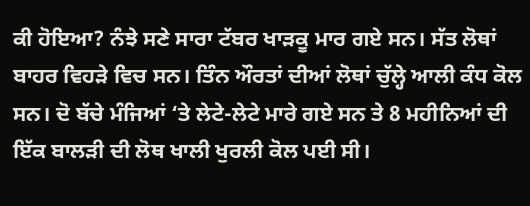ਕੀ ਹੋਇਆ? ਨੰਝੇ ਸਣੇ ਸਾਰਾ ਟੱਬਰ ਖਾੜਕੂ ਮਾਰ ਗਏ ਸਨ। ਸੱਤ ਲੋਥਾਂ ਬਾਹਰ ਵਿਹੜੇ ਵਿਚ ਸਨ। ਤਿੰਨ ਔਰਤਾਂ ਦੀਆਂ ਲੋਥਾਂ ਚੁੱਲ੍ਹੇ ਆਲੀ ਕੰਧ ਕੋਲ ਸਨ। ਦੋ ਬੱਚੇ ਮੰਜਿਆਂ ‘ਤੇ ਲੇਟੇ-ਲੇਟੇ ਮਾਰੇ ਗਏ ਸਨ ਤੇ 8 ਮਹੀਨਿਆਂ ਦੀ ਇੱਕ ਬਾਲੜੀ ਦੀ ਲੋਥ ਖਾਲੀ ਖੁਰਲੀ ਕੋਲ ਪਈ ਸੀ।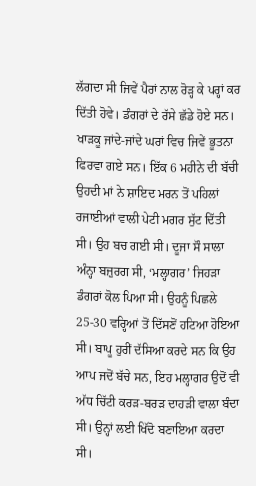ਲੱਗਦਾ ਸੀ ਜਿਵੇਂ ਪੈਰਾਂ ਨਾਲ ਰੋੜ੍ਹ ਕੇ ਪਰ੍ਹਾਂ ਕਰ ਦਿੱਤੀ ਹੋਵੇ। ਡੰਗਰਾਂ ਦੇ ਰੱਸੇ ਛੱਡੇ ਹੋਏ ਸਨ। ਖਾੜਕੂ ਜਾਂਦੇ-ਜਾਂਦੇ ਘਰਾਂ ਵਿਚ ਜਿਵੇਂ ਭੂਤਨਾ ਫਿਰਵਾ ਗਏ ਸਨ। ਇੱਕ 6 ਮਹੀਨੇ ਦੀ ਬੱਚੀ ਉਹਦੀ ਮਾਂ ਨੇ ਸ਼ਾਇਦ ਮਰਨ ਤੋਂ ਪਹਿਲਾਂ ਰਜਾਈਆਂ ਵਾਲੀ ਪੇਟੀ ਮਗਰ ਸੁੱਟ ਦਿੱਤੀ ਸੀ। ਉਹ ਬਚ ਗਈ ਸੀ। ਦੂਜਾ ਸੌ ਸਾਲਾ ਅੰਨ੍ਹਾ ਬਜ਼ੁਰਗ ਸੀ, ‘ਮਲ੍ਹਾਗਰ’ ਜਿਹੜਾ ਡੰਗਰਾਂ ਕੋਲ ਪਿਆ ਸੀ। ਉਹਨੂੰ ਪਿਛਲੇ 25-30 ਵਰ੍ਹਿਆਂ ਤੋਂ ਦਿੱਸਣੋਂ ਹਟਿਆ ਹੋਇਆ ਸੀ। ਬਾਪੂ ਹੁਰੀਂ ਦੱਸਿਆ ਕਰਦੇ ਸਨ ਕਿ ਉਹ ਆਪ ਜਦੋਂ ਬੱਚੇ ਸਨ, ਇਹ ਮਲ੍ਹਾਗਰ ਉਦੋਂ ਵੀ ਅੱਧ ਚਿੱਟੀ ਕਰੜ-ਬਰੜ ਦਾਹੜੀ ਵਾਲਾ ਬੰਦਾ ਸੀ। ਉਨ੍ਹਾਂ ਲਈ ਖਿੱਦੋ ਬਣਾਇਆ ਕਰਦਾ ਸੀ।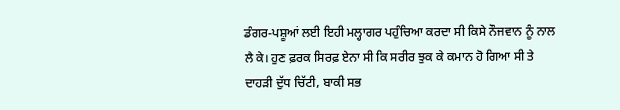ਡੰਗਰ-ਪਸ਼ੂਆਂ ਲਈ ਇਹੀ ਮਲ੍ਹਾਗਰ ਪਹੁੰਚਿਆ ਕਰਦਾ ਸੀ ਕਿਸੇ ਨੌਜਵਾਨ ਨੂੰ ਨਾਲ ਲੈ ਕੇ। ਹੁਣ ਫ਼ਰਕ ਸਿਰਫ਼ ਏਨਾ ਸੀ ਕਿ ਸਰੀਰ ਝੁਕ ਕੇ ਕਮਾਨ ਹੋ ਗਿਆ ਸੀ ਤੇ ਦਾਹੜੀ ਦੁੱਧ ਚਿੱਟੀ, ਬਾਕੀ ਸਭ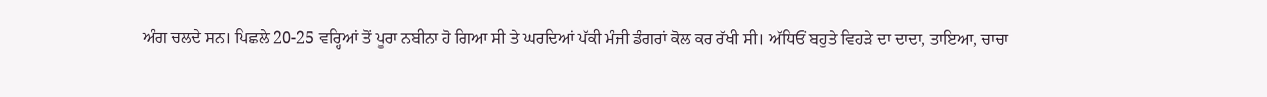ਅੰਗ ਚਲਦੇ ਸਨ। ਪਿਛਲੇ 20-25 ਵਰ੍ਹਿਆਂ ਤੋਂ ਪੂਰਾ ਨਬੀਨਾ ਹੋ ਗਿਆ ਸੀ ਤੇ ਘਰਦਿਆਂ ਪੱਕੀ ਮੰਜੀ ਡੰਗਰਾਂ ਕੋਲ ਕਰ ਰੱਖੀ ਸੀ। ਅੱਧਿਓਂ ਬਹੁਤੇ ਵਿਹੜੇ ਦਾ ਦਾਦਾ, ਤਾਇਆ, ਚਾਚਾ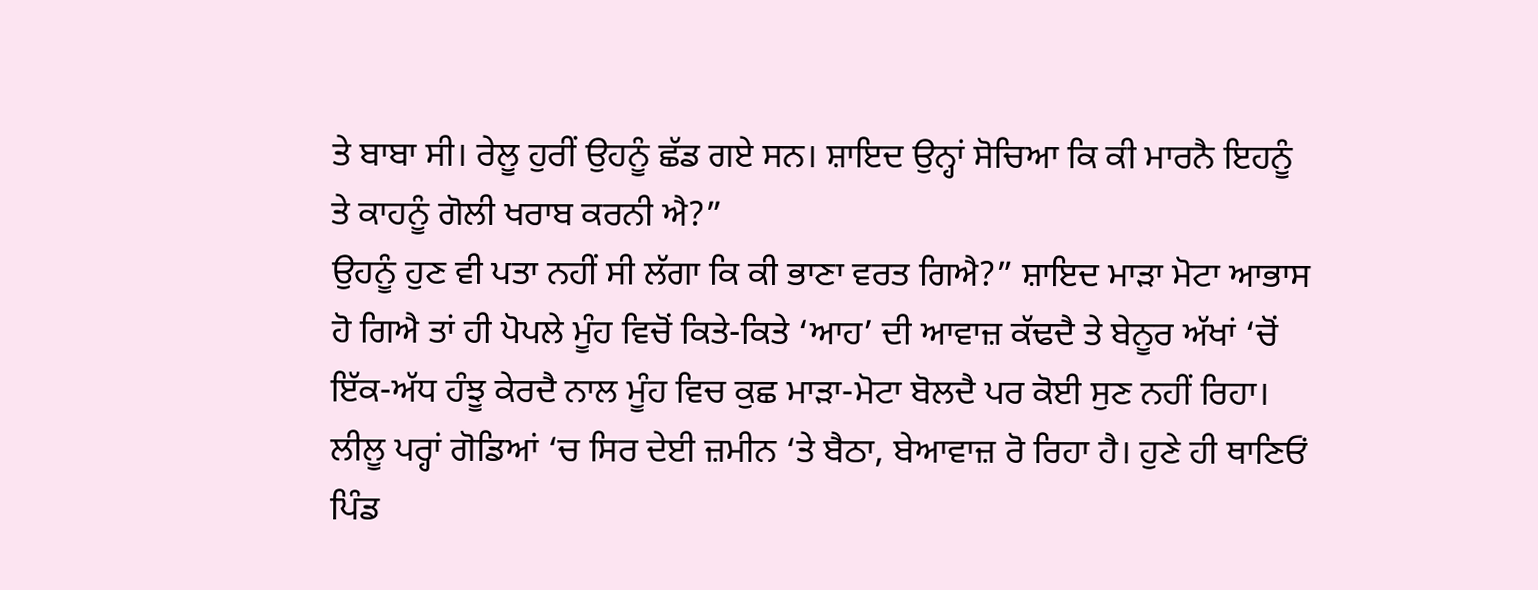ਤੇ ਬਾਬਾ ਸੀ। ਰੇਲੂ ਹੁਰੀਂ ਉਹਨੂੰ ਛੱਡ ਗਏ ਸਨ। ਸ਼ਾਇਦ ਉਨ੍ਹਾਂ ਸੋਚਿਆ ਕਿ ਕੀ ਮਾਰਨੈ ਇਹਨੂੰ ਤੇ ਕਾਹਨੂੰ ਗੋਲੀ ਖਰਾਬ ਕਰਨੀ ਐ?”
ਉਹਨੂੰ ਹੁਣ ਵੀ ਪਤਾ ਨਹੀਂ ਸੀ ਲੱਗਾ ਕਿ ਕੀ ਭਾਣਾ ਵਰਤ ਗਿਐ?” ਸ਼ਾਇਦ ਮਾੜਾ ਮੋਟਾ ਆਭਾਸ ਹੋ ਗਿਐ ਤਾਂ ਹੀ ਪੋਪਲੇ ਮੂੰਹ ਵਿਚੋਂ ਕਿਤੇ-ਕਿਤੇ ‘ਆਹ’ ਦੀ ਆਵਾਜ਼ ਕੱਢਦੈ ਤੇ ਬੇਨੂਰ ਅੱਖਾਂ ‘ਚੋਂ ਇੱਕ-ਅੱਧ ਹੰਝੂ ਕੇਰਦੈ ਨਾਲ ਮੂੰਹ ਵਿਚ ਕੁਛ ਮਾੜਾ-ਮੋਟਾ ਬੋਲਦੈ ਪਰ ਕੋਈ ਸੁਣ ਨਹੀਂ ਰਿਹਾ।
ਲੀਲੂ ਪਰ੍ਹਾਂ ਗੋਡਿਆਂ ‘ਚ ਸਿਰ ਦੇਈ ਜ਼ਮੀਨ ‘ਤੇ ਬੈਠਾ, ਬੇਆਵਾਜ਼ ਰੋ ਰਿਹਾ ਹੈ। ਹੁਣੇ ਹੀ ਥਾਣਿਓਂ ਪਿੰਡ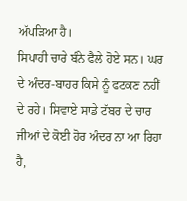ਅੱਪੜਿਆ ਹੈ।
ਸਿਪਾਹੀ ਚਾਰੇ ਬੰਨੇ ਫੈਲੇ ਹੋਏ ਸਨ। ਘਰ ਦੇ ਅੰਦਰ-ਬਾਹਰ ਕਿਸੇ ਨੂੰ ਫਟਕਣ ਨਹੀਂ ਦੇ ਰਹੇ। ਸਿਵਾਏ ਸਾਡੇ ਟੱਬਰ ਦੇ ਚਾਰ ਜੀਆਂ ਦੇ ਕੋਈ ਹੋਰ ਅੰਦਰ ਨਾ ਆ ਰਿਹਾ ਹੈ,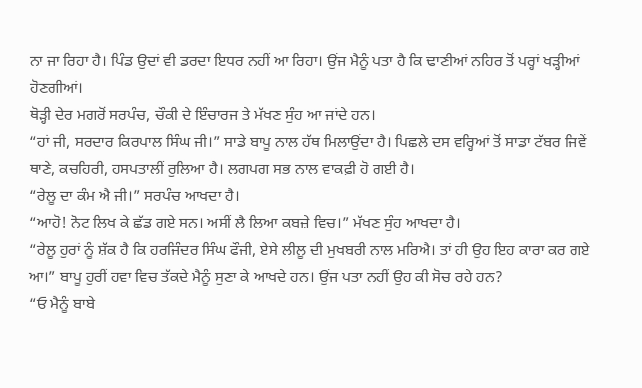ਨਾ ਜਾ ਰਿਹਾ ਹੈ। ਪਿੰਡ ਉਦਾਂ ਵੀ ਡਰਦਾ ਇਧਰ ਨਹੀਂ ਆ ਰਿਹਾ। ਉਂਜ ਮੈਨੂੰ ਪਤਾ ਹੈ ਕਿ ਢਾਣੀਆਂ ਨਹਿਰ ਤੋਂ ਪਰ੍ਹਾਂ ਖੜ੍ਹੀਆਂ ਹੋਣਗੀਆਂ।
ਥੋੜ੍ਹੀ ਦੇਰ ਮਗਰੋਂ ਸਰਪੰਚ, ਚੌਕੀ ਦੇ ਇੰਚਾਰਜ ਤੇ ਮੱਖਣ ਸੁੰਹ ਆ ਜਾਂਦੇ ਹਨ।
“ਹਾਂ ਜੀ, ਸਰਦਾਰ ਕਿਰਪਾਲ ਸਿੰਘ ਜੀ।” ਸਾਡੇ ਬਾਪੂ ਨਾਲ ਹੱਥ ਮਿਲਾਉਂਦਾ ਹੈ। ਪਿਛਲੇ ਦਸ ਵਰ੍ਹਿਆਂ ਤੋਂ ਸਾਡਾ ਟੱਬਰ ਜਿਵੇਂ ਥਾਣੇ, ਕਚਹਿਰੀ, ਹਸਪਤਾਲੀਂ ਰੁਲਿਆ ਹੈ। ਲਗਪਗ ਸਭ ਨਾਲ ਵਾਕਫ਼ੀ ਹੋ ਗਈ ਹੈ।
“ਰੇਲੂ ਦਾ ਕੰਮ ਐ ਜੀ।” ਸਰਪੰਚ ਆਖਦਾ ਹੈ।
“ਆਹੋ! ਨੋਟ ਲਿਖ ਕੇ ਛੱਡ ਗਏ ਸਨ। ਅਸੀਂ ਲੈ ਲਿਆ ਕਬਜ਼ੇ ਵਿਚ।” ਮੱਖਣ ਸੁੰਹ ਆਖਦਾ ਹੈ।
“ਰੇਲੂ ਹੁਰਾਂ ਨੂੰ ਸ਼ੱਕ ਹੈ ਕਿ ਹਰਜਿੰਦਰ ਸਿੰਘ ਫੌਜੀ, ਏਸੇ ਲੀਲੂ ਦੀ ਮੁਖਬਰੀ ਨਾਲ ਮਰਿਐ। ਤਾਂ ਹੀ ਉਹ ਇਹ ਕਾਰਾ ਕਰ ਗਏ ਆ।” ਬਾਪੂ ਹੁਰੀਂ ਹਵਾ ਵਿਚ ਤੱਕਦੇ ਮੈਨੂੰ ਸੁਣਾ ਕੇ ਆਖਦੇ ਹਨ। ਉਂਜ ਪਤਾ ਨਹੀਂ ਉਹ ਕੀ ਸੋਚ ਰਹੇ ਹਨ?
“ਓ ਮੈਨੂੰ ਬਾਬੇ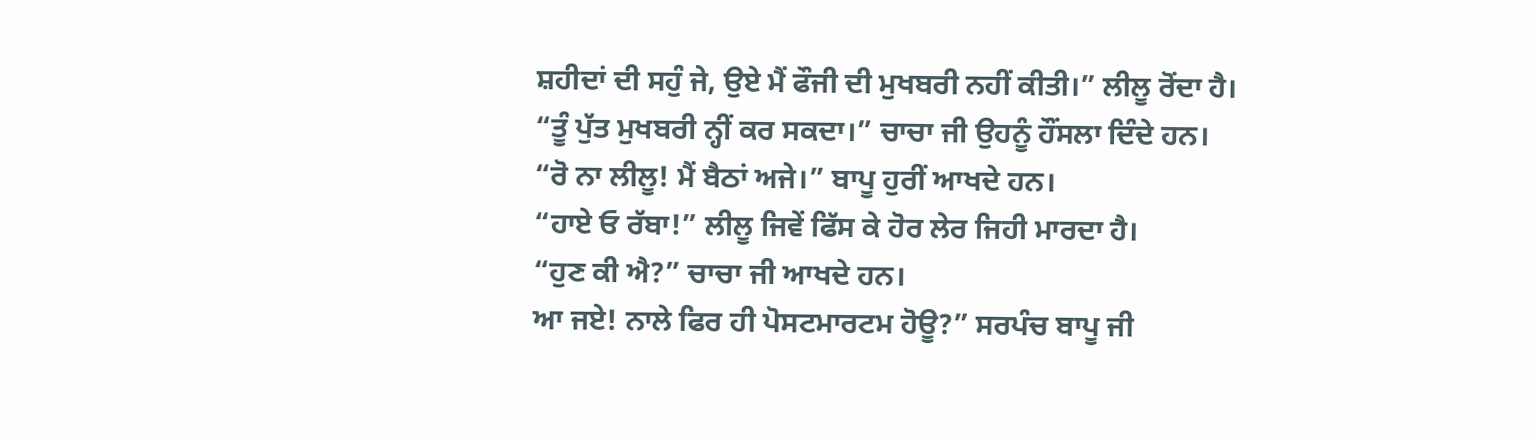ਸ਼ਹੀਦਾਂ ਦੀ ਸਹੁੰ ਜੇ, ਉਏ ਮੈਂ ਫੌਜੀ ਦੀ ਮੁਖਬਰੀ ਨਹੀਂ ਕੀਤੀ।” ਲੀਲੂ ਰੋਂਦਾ ਹੈ।
“ਤੂੰ ਪੁੱਤ ਮੁਖਬਰੀ ਨ੍ਹੀਂ ਕਰ ਸਕਦਾ।” ਚਾਚਾ ਜੀ ਉਹਨੂੰ ਹੌਂਸਲਾ ਦਿੰਦੇ ਹਨ।
“ਰੋ ਨਾ ਲੀਲੂ! ਮੈਂ ਬੈਠਾਂ ਅਜੇ।” ਬਾਪੂ ਹੁਰੀਂ ਆਖਦੇ ਹਨ।
“ਹਾਏ ਓ ਰੱਬਾ!” ਲੀਲੂ ਜਿਵੇਂ ਫਿੱਸ ਕੇ ਹੋਰ ਲੇਰ ਜਿਹੀ ਮਾਰਦਾ ਹੈ।
“ਹੁਣ ਕੀ ਐ?” ਚਾਚਾ ਜੀ ਆਖਦੇ ਹਨ।
ਆ ਜਏ! ਨਾਲੇ ਫਿਰ ਹੀ ਪੋਸਟਮਾਰਟਮ ਹੋਊ?” ਸਰਪੰਚ ਬਾਪੂ ਜੀ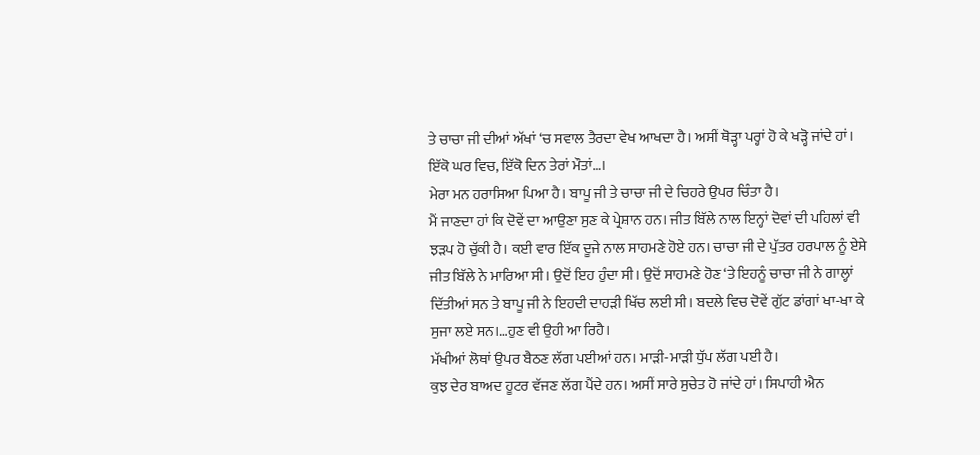ਤੇ ਚਾਚਾ ਜੀ ਦੀਆਂ ਅੱਖਾਂ ‘ਚ ਸਵਾਲ ਤੈਰਦਾ ਵੇਖ ਆਖਦਾ ਹੈ। ਅਸੀਂ ਥੋੜ੍ਹਾ ਪਰ੍ਹਾਂ ਹੋ ਕੇ ਖੜ੍ਹੋ ਜਾਂਦੇ ਹਾਂ। ਇੱਕੋ ਘਰ ਵਿਚ, ਇੱਕੋ ਦਿਨ ਤੇਰਾਂ ਮੌਤਾਂ…।
ਮੇਰਾ ਮਨ ਹਰਾਸਿਆ ਪਿਆ ਹੈ। ਬਾਪੂ ਜੀ ਤੇ ਚਾਚਾ ਜੀ ਦੇ ਚਿਹਰੇ ਉਪਰ ਚਿੰਤਾ ਹੈ।
ਮੈਂ ਜਾਣਦਾ ਹਾਂ ਕਿ ਦੋਵੇਂ ਦਾ ਆਉਣਾ ਸੁਣ ਕੇ ਪ੍ਰੇਸ਼ਾਨ ਹਨ। ਜੀਤ ਬਿੱਲੇ ਨਾਲ ਇਨ੍ਹਾਂ ਦੋਵਾਂ ਦੀ ਪਹਿਲਾਂ ਵੀ ਝੜਪ ਹੋ ਚੁੱਕੀ ਹੈ। ਕਈ ਵਾਰ ਇੱਕ ਦੂਜੇ ਨਾਲ ਸਾਹਮਣੇ ਹੋਏ ਹਨ। ਚਾਚਾ ਜੀ ਦੇ ਪੁੱਤਰ ਹਰਪਾਲ ਨੂੰ ਏਸੇ ਜੀਤ ਬਿੱਲੇ ਨੇ ਮਾਰਿਆ ਸੀ। ਉਦੋਂ ਇਹ ਹੁੰਦਾ ਸੀ। ਉਦੋਂ ਸਾਹਮਣੇ ਹੋਣ ‘ਤੇ ਇਹਨੂੰ ਚਾਚਾ ਜੀ ਨੇ ਗਾਲ੍ਹਾਂ ਦਿੱਤੀਆਂ ਸਨ ਤੇ ਬਾਪੂ ਜੀ ਨੇ ਇਹਦੀ ਦਾਹੜੀ ਖਿੱਚ ਲਈ ਸੀ। ਬਦਲੇ ਵਿਚ ਦੋਵੇਂ ਗੁੱਟ ਡਾਂਗਾਂ ਖਾ-ਖਾ ਕੇ ਸੁਜਾ ਲਏ ਸਨ।…ਹੁਣ ਵੀ ਉਹੀ ਆ ਰਿਹੈ।
ਮੱਖੀਆਂ ਲੋਥਾਂ ਉਪਰ ਬੈਠਣ ਲੱਗ ਪਈਆਂ ਹਨ। ਮਾੜੀ-ਮਾੜੀ ਧੁੱਪ ਲੱਗ ਪਈ ਹੈ।
ਕੁਝ ਦੇਰ ਬਾਅਦ ਹੂਟਰ ਵੱਜਣ ਲੱਗ ਪੈਂਦੇ ਹਨ। ਅਸੀਂ ਸਾਰੇ ਸੁਚੇਤ ਹੋ ਜਾਂਦੇ ਹਾਂ। ਸਿਪਾਹੀ ਐਨ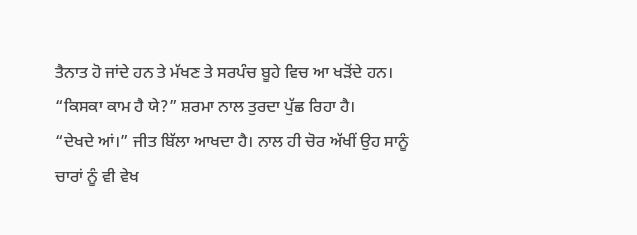ਤੈਨਾਤ ਹੋ ਜਾਂਦੇ ਹਨ ਤੇ ਮੱਖਣ ਤੇ ਸਰਪੰਚ ਬੂਹੇ ਵਿਚ ਆ ਖੜੋਂਦੇ ਹਨ।
“ਕਿਸਕਾ ਕਾਮ ਹੈ ਯੇ?” ਸ਼ਰਮਾ ਨਾਲ ਤੁਰਦਾ ਪੁੱਛ ਰਿਹਾ ਹੈ।
“ਦੇਖਦੇ ਆਂ।” ਜੀਤ ਬਿੱਲਾ ਆਖਦਾ ਹੈ। ਨਾਲ ਹੀ ਚੋਰ ਅੱਖੀਂ ਉਹ ਸਾਨੂੰ ਚਾਰਾਂ ਨੂੰ ਵੀ ਵੇਖ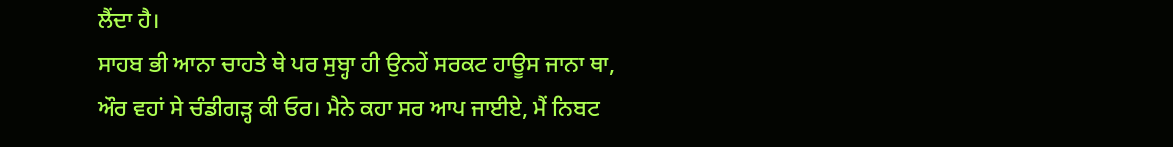ਲੈਂਦਾ ਹੈ।
ਸਾਹਬ ਭੀ ਆਨਾ ਚਾਹਤੇ ਥੇ ਪਰ ਸੁਬ੍ਹਾ ਹੀ ਉਨਹੇਂ ਸਰਕਟ ਹਾਊਸ ਜਾਨਾ ਥਾ, ਔਰ ਵਹਾਂ ਸੇ ਚੰਡੀਗੜ੍ਹ ਕੀ ਓਰ। ਮੈਨੇ ਕਹਾ ਸਰ ਆਪ ਜਾਈਏ, ਮੈਂ ਨਿਬਟ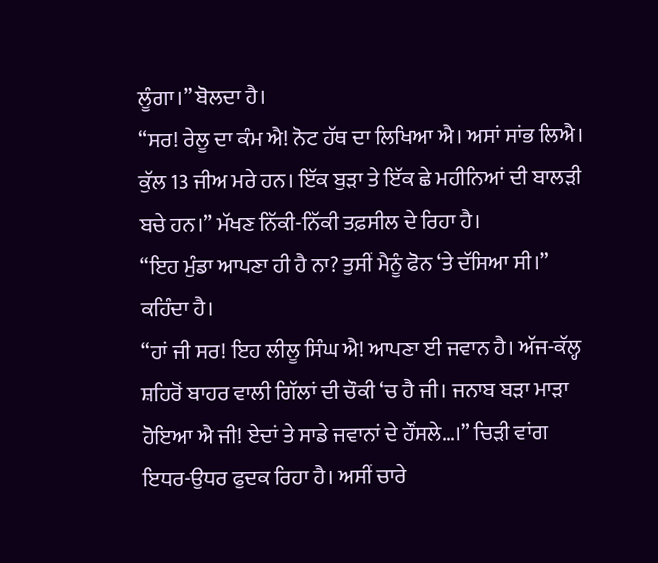ਲੂੰਗਾ।” ਬੋਲਦਾ ਹੈ।
“ਸਰ! ਰੇਲੂ ਦਾ ਕੰਮ ਐ! ਨੋਟ ਹੱਥ ਦਾ ਲਿਖਿਆ ਐ। ਅਸਾਂ ਸਾਂਭ ਲਿਐ। ਕੁੱਲ 13 ਜੀਅ ਮਰੇ ਹਨ। ਇੱਕ ਬੁੜਾ ਤੇ ਇੱਕ ਛੇ ਮਹੀਨਿਆਂ ਦੀ ਬਾਲੜੀ ਬਚੇ ਹਨ।” ਮੱਖਣ ਨਿੱਕੀ-ਨਿੱਕੀ ਤਫ਼ਸੀਲ ਦੇ ਰਿਹਾ ਹੈ।
“ਇਹ ਮੁੰਡਾ ਆਪਣਾ ਹੀ ਹੈ ਨਾ? ਤੁਸੀਂ ਮੈਨੂੰ ਫੋਨ ‘ਤੇ ਦੱਸਿਆ ਸੀ।” ਕਹਿੰਦਾ ਹੈ।
“ਹਾਂ ਜੀ ਸਰ! ਇਹ ਲੀਲੂ ਸਿੰਘ ਐ! ਆਪਣਾ ਈ ਜਵਾਨ ਹੈ। ਅੱਜ-ਕੱਲ੍ਹ ਸ਼ਹਿਰੋਂ ਬਾਹਰ ਵਾਲੀ ਗਿੱਲਾਂ ਦੀ ਚੌਕੀ ‘ਚ ਹੈ ਜੀ। ਜਨਾਬ ਬੜਾ ਮਾੜਾ ਹੋਇਆ ਐ ਜੀ! ਏਦਾਂ ਤੇ ਸਾਡੇ ਜਵਾਨਾਂ ਦੇ ਹੌਂਸਲੇ…।” ਚਿੜੀ ਵਾਂਗ ਇਧਰ-ਉਧਰ ਫੁਦਕ ਰਿਹਾ ਹੈ। ਅਸੀਂ ਚਾਰੇ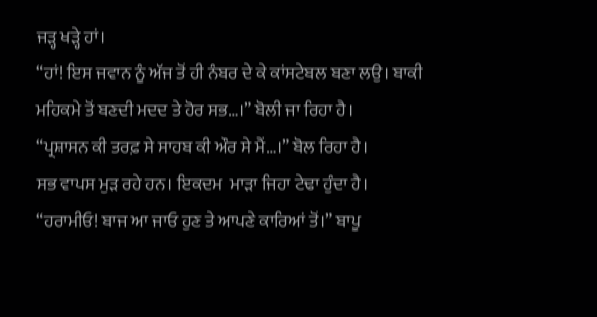ਜੜ੍ਹ ਖੜ੍ਹੇ ਹਾਂ।
“ਹਾਂ! ਇਸ ਜਵਾਨ ਨੂੰ ਅੱਜ ਤੋਂ ਹੀ ਨੰਬਰ ਦੇ ਕੇ ਕਾਂਸਟੇਬਲ ਬਣਾ ਲਉ। ਬਾਕੀ ਮਹਿਕਮੇ ਤੋਂ ਬਣਦੀ ਮਦਦ ਤੇ ਹੋਰ ਸਭ…।” ਬੋਲੀ ਜਾ ਰਿਹਾ ਹੈ।
“ਪ੍ਰਸ਼ਾਸਨ ਕੀ ਤਰਫ਼ ਸੇ ਸਾਹਬ ਕੀ ਔਰ ਸੇ ਮੈਂ…।” ਬੋਲ ਰਿਹਾ ਹੈ।
ਸਭ ਵਾਪਸ ਮੁੜ ਰਹੇ ਹਨ। ਇਕਦਮ  ਮਾੜਾ ਜਿਹਾ ਟੇਢਾ ਹੁੰਦਾ ਹੈ।
“ਹਰਾਮੀਓ! ਬਾਜ ਆ ਜਾਓ ਹੁਣ ਤੇ ਆਪਣੇ ਕਾਰਿਆਂ ਤੋਂ।” ਬਾਪੂ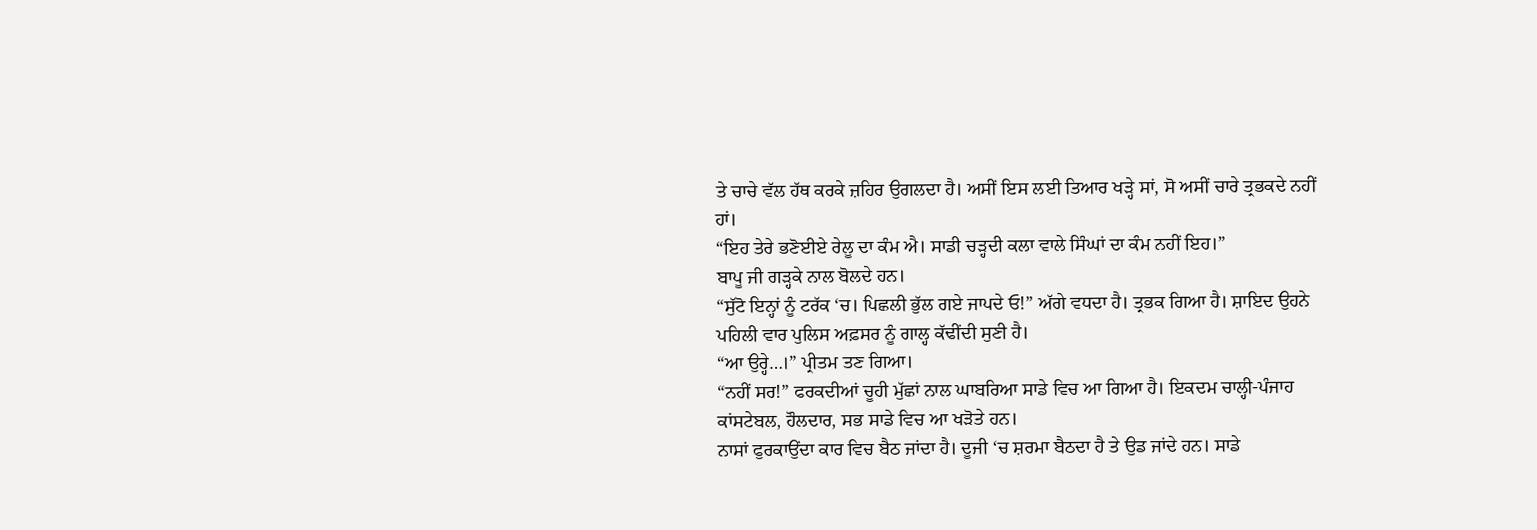ਤੇ ਚਾਚੇ ਵੱਲ ਹੱਥ ਕਰਕੇ ਜ਼ਹਿਰ ਉਗਲਦਾ ਹੈ। ਅਸੀਂ ਇਸ ਲਈ ਤਿਆਰ ਖੜ੍ਹੇ ਸਾਂ, ਸੋ ਅਸੀਂ ਚਾਰੇ ਤ੍ਰਭਕਦੇ ਨਹੀਂ ਹਾਂ।
“ਇਹ ਤੇਰੇ ਭਣੋਈਏ ਰੇਲੂ ਦਾ ਕੰਮ ਐ। ਸਾਡੀ ਚੜ੍ਹਦੀ ਕਲਾ ਵਾਲੇ ਸਿੰਘਾਂ ਦਾ ਕੰਮ ਨਹੀਂ ਇਹ।”
ਬਾਪੂ ਜੀ ਗੜ੍ਹਕੇ ਨਾਲ ਬੋਲਦੇ ਹਨ।
“ਸੁੱਟੋ ਇਨ੍ਹਾਂ ਨੂੰ ਟਰੱਕ ‘ਚ। ਪਿਛਲੀ ਭੁੱਲ ਗਏ ਜਾਪਦੇ ਓ!” ਅੱਗੇ ਵਧਦਾ ਹੈ। ਤ੍ਰਭਕ ਗਿਆ ਹੈ। ਸ਼ਾਇਦ ਉਹਨੇ ਪਹਿਲੀ ਵਾਰ ਪੁਲਿਸ ਅਫ਼ਸਰ ਨੂੰ ਗਾਲ੍ਹ ਕੱਢੀਂਦੀ ਸੁਣੀ ਹੈ।
“ਆ ਉਰ੍ਹੇ…।” ਪ੍ਰੀਤਮ ਤਣ ਗਿਆ।
“ਨਹੀਂ ਸਰ!” ਫਰਕਦੀਆਂ ਚੂਹੀ ਮੁੱਛਾਂ ਨਾਲ ਘਾਬਰਿਆ ਸਾਡੇ ਵਿਚ ਆ ਗਿਆ ਹੈ। ਇਕਦਮ ਚਾਲ੍ਹੀ-ਪੰਜਾਹ ਕਾਂਸਟੇਬਲ, ਹੌਲਦਾਰ, ਸਭ ਸਾਡੇ ਵਿਚ ਆ ਖੜੋਤੇ ਹਨ।
ਨਾਸਾਂ ਫੁਰਕਾਉਂਦਾ ਕਾਰ ਵਿਚ ਬੈਠ ਜਾਂਦਾ ਹੈ। ਦੂਜੀ ‘ਚ ਸ਼ਰਮਾ ਬੈਠਦਾ ਹੈ ਤੇ ਉਡ ਜਾਂਦੇ ਹਨ। ਸਾਡੇ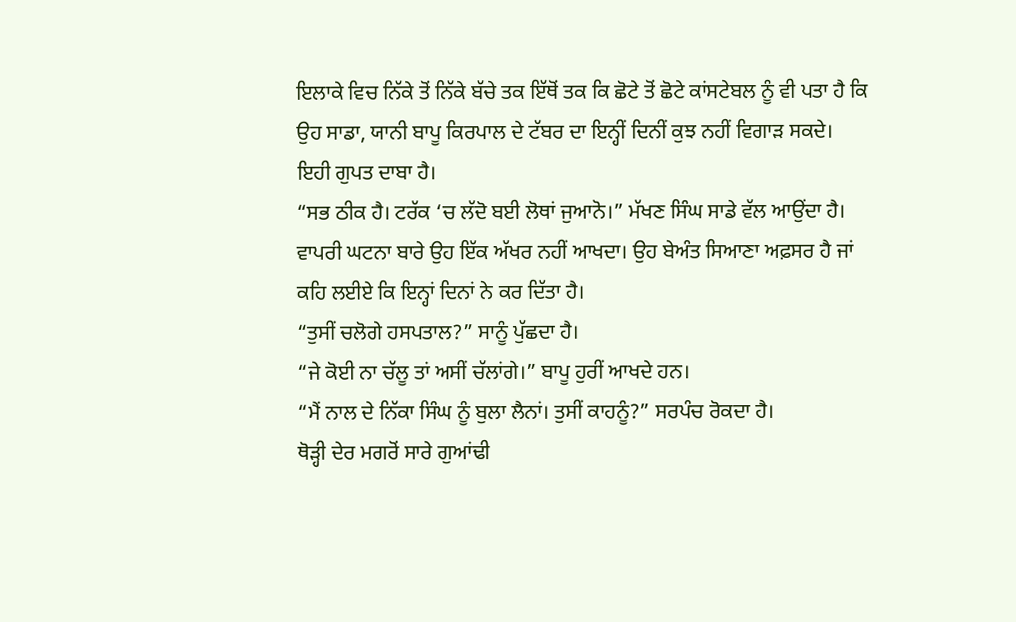ਇਲਾਕੇ ਵਿਚ ਨਿੱਕੇ ਤੋਂ ਨਿੱਕੇ ਬੱਚੇ ਤਕ ਇੱਥੋਂ ਤਕ ਕਿ ਛੋਟੇ ਤੋਂ ਛੋਟੇ ਕਾਂਸਟੇਬਲ ਨੂੰ ਵੀ ਪਤਾ ਹੈ ਕਿ ਉਹ ਸਾਡਾ, ਯਾਨੀ ਬਾਪੂ ਕਿਰਪਾਲ ਦੇ ਟੱਬਰ ਦਾ ਇਨ੍ਹੀਂ ਦਿਨੀਂ ਕੁਝ ਨਹੀਂ ਵਿਗਾੜ ਸਕਦੇ। ਇਹੀ ਗੁਪਤ ਦਾਬਾ ਹੈ।
“ਸਭ ਠੀਕ ਹੈ। ਟਰੱਕ ‘ਚ ਲੱਦੋ ਬਈ ਲੋਥਾਂ ਜੁਆਨੋ।” ਮੱਖਣ ਸਿੰਘ ਸਾਡੇ ਵੱਲ ਆਉਂਦਾ ਹੈ। ਵਾਪਰੀ ਘਟਨਾ ਬਾਰੇ ਉਹ ਇੱਕ ਅੱਖਰ ਨਹੀਂ ਆਖਦਾ। ਉਹ ਬੇਅੰਤ ਸਿਆਣਾ ਅਫ਼ਸਰ ਹੈ ਜਾਂ ਕਹਿ ਲਈਏ ਕਿ ਇਨ੍ਹਾਂ ਦਿਨਾਂ ਨੇ ਕਰ ਦਿੱਤਾ ਹੈ।
“ਤੁਸੀਂ ਚਲੋਗੇ ਹਸਪਤਾਲ?” ਸਾਨੂੰ ਪੁੱਛਦਾ ਹੈ।
“ਜੇ ਕੋਈ ਨਾ ਚੱਲੂ ਤਾਂ ਅਸੀਂ ਚੱਲਾਂਗੇ।” ਬਾਪੂ ਹੁਰੀਂ ਆਖਦੇ ਹਨ।
“ਮੈਂ ਨਾਲ ਦੇ ਨਿੱਕਾ ਸਿੰਘ ਨੂੰ ਬੁਲਾ ਲੈਨਾਂ। ਤੁਸੀਂ ਕਾਹਨੂੰ?” ਸਰਪੰਚ ਰੋਕਦਾ ਹੈ।
ਥੋੜ੍ਹੀ ਦੇਰ ਮਗਰੋਂ ਸਾਰੇ ਗੁਆਂਢੀ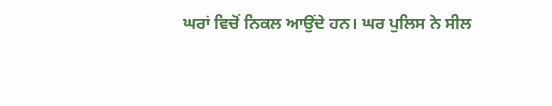ਘਰਾਂ ਵਿਚੋਂ ਨਿਕਲ ਆਉਂਦੇ ਹਨ। ਘਰ ਪੁਲਿਸ ਨੇ ਸੀਲ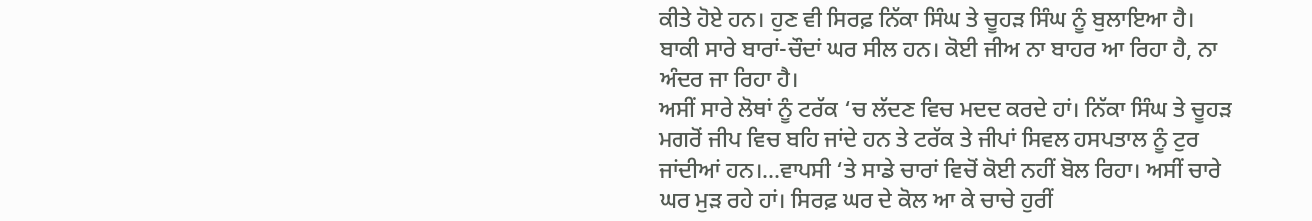ਕੀਤੇ ਹੋਏ ਹਨ। ਹੁਣ ਵੀ ਸਿਰਫ਼ ਨਿੱਕਾ ਸਿੰਘ ਤੇ ਚੂਹੜ ਸਿੰਘ ਨੂੰ ਬੁਲਾਇਆ ਹੈ। ਬਾਕੀ ਸਾਰੇ ਬਾਰਾਂ-ਚੌਦਾਂ ਘਰ ਸੀਲ ਹਨ। ਕੋਈ ਜੀਅ ਨਾ ਬਾਹਰ ਆ ਰਿਹਾ ਹੈ, ਨਾ ਅੰਦਰ ਜਾ ਰਿਹਾ ਹੈ।
ਅਸੀਂ ਸਾਰੇ ਲੋਥਾਂ ਨੂੰ ਟਰੱਕ ‘ਚ ਲੱਦਣ ਵਿਚ ਮਦਦ ਕਰਦੇ ਹਾਂ। ਨਿੱਕਾ ਸਿੰਘ ਤੇ ਚੂਹੜ ਮਗਰੋਂ ਜੀਪ ਵਿਚ ਬਹਿ ਜਾਂਦੇ ਹਨ ਤੇ ਟਰੱਕ ਤੇ ਜੀਪਾਂ ਸਿਵਲ ਹਸਪਤਾਲ ਨੂੰ ਟੁਰ ਜਾਂਦੀਆਂ ਹਨ।…ਵਾਪਸੀ ‘ਤੇ ਸਾਡੇ ਚਾਰਾਂ ਵਿਚੋਂ ਕੋਈ ਨਹੀਂ ਬੋਲ ਰਿਹਾ। ਅਸੀਂ ਚਾਰੇ ਘਰ ਮੁੜ ਰਹੇ ਹਾਂ। ਸਿਰਫ਼ ਘਰ ਦੇ ਕੋਲ ਆ ਕੇ ਚਾਚੇ ਹੁਰੀਂ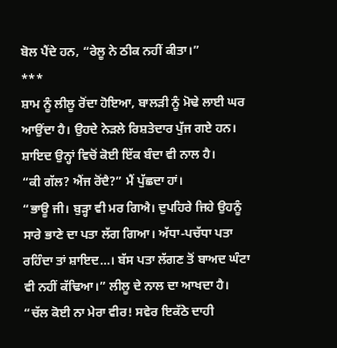ਬੋਲ ਪੈਂਦੇ ਹਨ, “ਰੇਲੂ ਨੇ ਠੀਕ ਨਹੀਂ ਕੀਤਾ।”
***
ਸ਼ਾਮ ਨੂੰ ਲੀਲੂ ਰੋਂਦਾ ਹੋਇਆ, ਬਾਲੜੀ ਨੂੰ ਮੋਢੇ ਲਾਈ ਘਰ ਆਉਂਦਾ ਹੈ। ਉਹਦੇ ਨੇੜਲੇ ਰਿਸ਼ਤੇਦਾਰ ਪੁੱਜ ਗਏ ਹਨ। ਸ਼ਾਇਦ ਉਨ੍ਹਾਂ ਵਿਚੋਂ ਕੋਈ ਇੱਕ ਬੰਦਾ ਵੀ ਨਾਲ ਹੈ।
“ਕੀ ਗੱਲ? ਐਂਜ ਰੋਂਦੈ?” ਮੈਂ ਪੁੱਛਦਾ ਹਾਂ।
“ਭਾਊ ਜੀ। ਬੁੜ੍ਹਾ ਵੀ ਮਰ ਗਿਐ। ਦੁਪਹਿਰੇ ਜਿਹੇ ਉਹਨੂੰ ਸਾਰੇ ਭਾਣੇ ਦਾ ਪਤਾ ਲੱਗ ਗਿਆ। ਅੱਧਾ-ਪਚੱਧਾ ਪਤਾ ਰਹਿੰਦਾ ਤਾਂ ਸ਼ਾਇਦ…। ਬੱਸ ਪਤਾ ਲੱਗਣ ਤੋਂ ਬਾਅਦ ਘੰਟਾ ਵੀ ਨਹੀਂ ਕੱਢਿਆ।” ਲੀਲੂ ਦੇ ਨਾਲ ਦਾ ਆਖਦਾ ਹੈ।
“ਚੱਲ ਕੋਈ ਨਾ ਮੇਰਾ ਵੀਰ! ਸਵੇਰ ਇਕੱਠੇ ਦਾਹੀ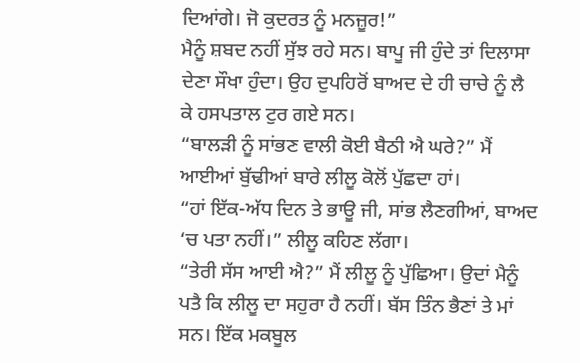ਦਿਆਂਗੇ। ਜੋ ਕੁਦਰਤ ਨੂੰ ਮਨਜ਼ੂਰ!”
ਮੈਨੂੰ ਸ਼ਬਦ ਨਹੀਂ ਸੁੱਝ ਰਹੇ ਸਨ। ਬਾਪੂ ਜੀ ਹੁੰਦੇ ਤਾਂ ਦਿਲਾਸਾ ਦੇਣਾ ਸੌਖਾ ਹੁੰਦਾ। ਉਹ ਦੁਪਹਿਰੋਂ ਬਾਅਦ ਦੇ ਹੀ ਚਾਚੇ ਨੂੰ ਲੈ ਕੇ ਹਸਪਤਾਲ ਟੁਰ ਗਏ ਸਨ।
“ਬਾਲੜੀ ਨੂੰ ਸਾਂਭਣ ਵਾਲੀ ਕੋਈ ਬੈਠੀ ਐ ਘਰੇ?” ਮੈਂ ਆਈਆਂ ਬੁੱਢੀਆਂ ਬਾਰੇ ਲੀਲੂ ਕੋਲੋਂ ਪੁੱਛਦਾ ਹਾਂ।
“ਹਾਂ ਇੱਕ-ਅੱਧ ਦਿਨ ਤੇ ਭਾਊ ਜੀ, ਸਾਂਭ ਲੈਣਗੀਆਂ, ਬਾਅਦ ‘ਚ ਪਤਾ ਨਹੀਂ।” ਲੀਲੂ ਕਹਿਣ ਲੱਗਾ।
“ਤੇਰੀ ਸੱਸ ਆਈ ਐ?” ਮੈਂ ਲੀਲੂ ਨੂੰ ਪੁੱਛਿਆ। ਉਦਾਂ ਮੈਨੂੰ ਪਤੈ ਕਿ ਲੀਲੂ ਦਾ ਸਹੁਰਾ ਹੈ ਨਹੀਂ। ਬੱਸ ਤਿੰਨ ਭੈਣਾਂ ਤੇ ਮਾਂ ਸਨ। ਇੱਕ ਮਕਬੂਲ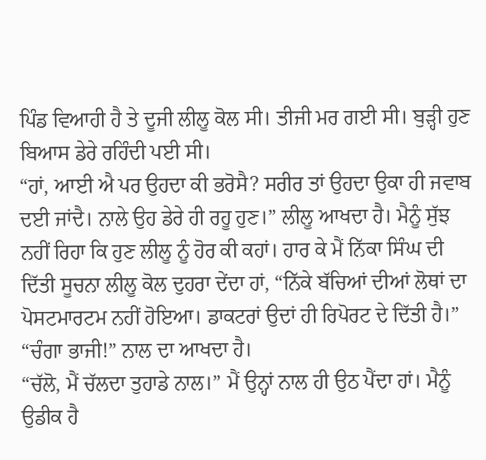ਪਿੰਡ ਵਿਆਹੀ ਹੈ ਤੇ ਦੂਜੀ ਲੀਲੂ ਕੋਲ ਸੀ। ਤੀਜੀ ਮਰ ਗਈ ਸੀ। ਬੁੜ੍ਹੀ ਹੁਣ ਬਿਆਸ ਡੇਰੇ ਰਹਿੰਦੀ ਪਈ ਸੀ।
“ਹਾਂ, ਆਈ ਐ ਪਰ ਉਹਦਾ ਕੀ ਭਰੋਸੈ? ਸਰੀਰ ਤਾਂ ਉਹਦਾ ਉਕਾ ਹੀ ਜਵਾਬ ਦਈ ਜਾਂਦੈ। ਨਾਲੇ ਉਹ ਡੇਰੇ ਹੀ ਰਹੂ ਹੁਣ।” ਲੀਲੂ ਆਖਦਾ ਹੈ। ਮੈਨੂੰ ਸੁੱਝ ਨਹੀਂ ਰਿਹਾ ਕਿ ਹੁਣ ਲੀਲੂ ਨੂੰ ਹੋਰ ਕੀ ਕਹਾਂ। ਹਾਰ ਕੇ ਮੈਂ ਨਿੱਕਾ ਸਿੰਘ ਦੀ ਦਿੱਤੀ ਸੂਚਨਾ ਲੀਲੂ ਕੋਲ ਦੁਹਰਾ ਦੇਂਦਾ ਹਾਂ, “ਨਿੱਕੇ ਬੱਚਿਆਂ ਦੀਆਂ ਲੋਥਾਂ ਦਾ ਪੋਸਟਮਾਰਟਮ ਨਹੀਂ ਹੋਇਆ। ਡਾਕਟਰਾਂ ਉਦਾਂ ਹੀ ਰਿਪੋਰਟ ਦੇ ਦਿੱਤੀ ਹੈ।”
“ਚੰਗਾ ਭਾਜੀ!” ਨਾਲ ਦਾ ਆਖਦਾ ਹੈ।
“ਚੱਲੋ, ਮੈਂ ਚੱਲਦਾ ਤੁਹਾਡੇ ਨਾਲ।” ਮੈਂ ਉਨ੍ਹਾਂ ਨਾਲ ਹੀ ਉਠ ਪੈਂਦਾ ਹਾਂ। ਮੈਨੂੰ ਉਡੀਕ ਹੈ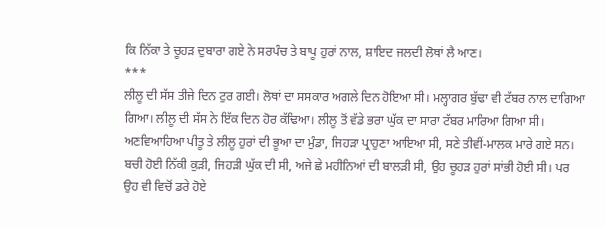ਕਿ ਨਿੱਕਾ ਤੇ ਚੂਹੜ ਦੁਬਾਰਾ ਗਏ ਨੇ ਸਰਪੰਚ ਤੇ ਬਾਪੂ ਹੁਰਾਂ ਨਾਲ, ਸ਼ਾਇਦ ਜਲਦੀ ਲੋਥਾਂ ਲੈ ਆਣ।
***
ਲੀਲੂ ਦੀ ਸੱਸ ਤੀਜੇ ਦਿਨ ਟੁਰ ਗਈ। ਲੋਥਾਂ ਦਾ ਸਸਕਾਰ ਅਗਲੇ ਦਿਨ ਹੋਇਆ ਸੀ। ਮਲ੍ਹਾਗਰ ਬੁੱਢਾ ਵੀ ਟੱਬਰ ਨਾਲ ਦਾਗਿਆ ਗਿਆ। ਲੀਲੂ ਦੀ ਸੱਸ ਨੇ ਇੱਕ ਦਿਨ ਹੋਰ ਕੱਢਿਆ। ਲੀਲੂ ਤੋਂ ਵੱਡੇ ਭਰਾ ਘੁੱਕ ਦਾ ਸਾਰਾ ਟੱਬਰ ਮਾਰਿਆ ਗਿਆ ਸੀ। ਅਣਵਿਆਹਿਆ ਪੀਤੂ ਤੇ ਲੀਲੂ ਹੁਰਾਂ ਦੀ ਭੂਆ ਦਾ ਮੁੰਡਾ, ਜਿਹੜਾ ਪ੍ਰਾਹੁਣਾ ਆਇਆ ਸੀ, ਸਣੇ ਤੀਵੀਂ-ਮਾਲਕ ਮਾਰੇ ਗਏ ਸਨ। ਬਚੀ ਹੋਈ ਨਿੱਕੀ ਕੁੜੀ, ਜਿਹੜੀ ਘੁੱਕ ਦੀ ਸੀ, ਅਜੇ ਛੇ ਮਹੀਨਿਆਂ ਦੀ ਬਾਲੜੀ ਸੀ, ਉਹ ਚੂਹੜ ਹੁਰਾਂ ਸਾਂਭੀ ਹੋਈ ਸੀ। ਪਰ ਉਹ ਵੀ ਵਿਚੋਂ ਡਰੇ ਹੋਏ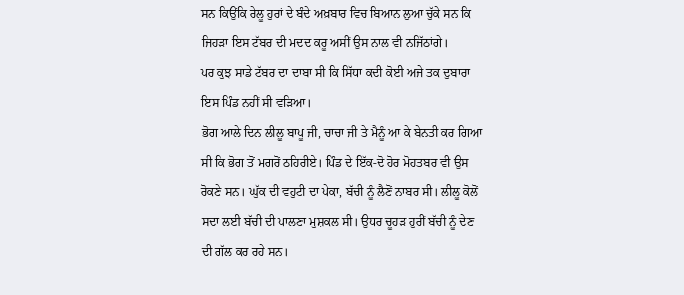ਸਨ ਕਿਉਂਕਿ ਰੇਲੂ ਹੁਰਾਂ ਦੇ ਬੰਦੇ ਅਖ਼ਬਾਰ ਵਿਚ ਬਿਆਨ ਲੁਆ ਚੁੱਕੇ ਸਨ ਕਿ ਜਿਹੜਾ ਇਸ ਟੱਬਰ ਦੀ ਮਦਦ ਕਰੂ ਅਸੀਂ ਉਸ ਨਾਲ ਵੀ ਨਜਿੱਠਾਂਗੇ।
ਪਰ ਕੁਝ ਸਾਡੇ ਟੱਬਰ ਦਾ ਦਾਬਾ ਸੀ ਕਿ ਸਿੱਧਾ ਕਦੀ ਕੋਈ ਅਜੇ ਤਕ ਦੁਬਾਰਾ ਇਸ ਪਿੰਡ ਨਹੀਂ ਸੀ ਵੜਿਆ।
ਭੋਗ ਆਲੇ ਦਿਨ ਲੀਲੂ ਬਾਪੂ ਜੀ, ਚਾਚਾ ਜੀ ਤੇ ਮੈਨੂੰ ਆ ਕੇ ਬੇਨਤੀ ਕਰ ਗਿਆ ਸੀ ਕਿ ਭੋਗ ਤੋਂ ਮਗਰੋਂ ਠਹਿਰੀਏ। ਪਿੰਡ ਦੇ ਇੱਕ-ਦੋ ਹੋਰ ਮੋਹਤਬਰ ਵੀ ਉਸ ਰੋਕਣੇ ਸਨ। ਘੁੱਕ ਦੀ ਵਹੁਟੀ ਦਾ ਪੇਕਾ, ਬੱਚੀ ਨੂੰ ਲੈਣੋਂ ਨਾਬਰ ਸੀ। ਲੀਲੂ ਕੋਲੋਂ ਸਦਾ ਲਈ ਬੱਚੀ ਦੀ ਪਾਲਣਾ ਮੁਸ਼ਕਲ ਸੀ। ਉਧਰ ਚੂਹੜ ਹੁਰੀਂ ਬੱਚੀ ਨੂੰ ਦੇਣ ਦੀ ਗੱਲ ਕਰ ਰਹੇ ਸਨ।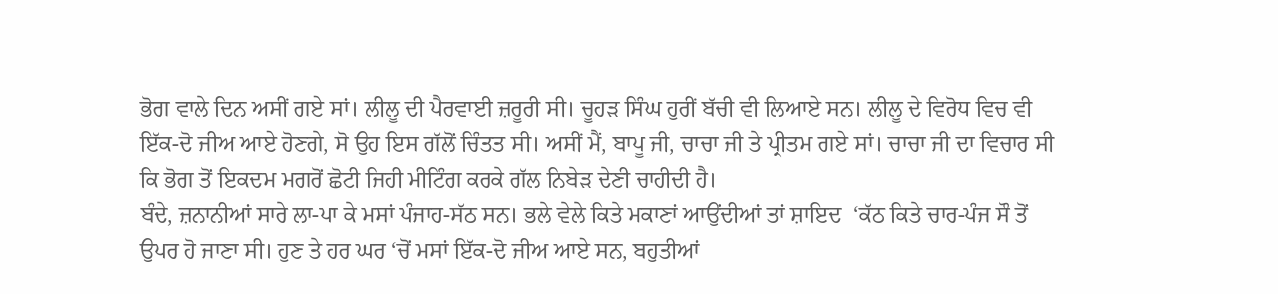ਭੋਗ ਵਾਲੇ ਦਿਨ ਅਸੀਂ ਗਏ ਸਾਂ। ਲੀਲੂ ਦੀ ਪੈਰਵਾਈ ਜ਼ਰੂਰੀ ਸੀ। ਚੂਹੜ ਸਿੰਘ ਹੁਰੀਂ ਬੱਚੀ ਵੀ ਲਿਆਏ ਸਨ। ਲੀਲੂ ਦੇ ਵਿਰੋਧ ਵਿਚ ਵੀ ਇੱਕ-ਦੋ ਜੀਅ ਆਏ ਹੋਣਗੇ, ਸੋ ਉਹ ਇਸ ਗੱਲੋਂ ਚਿੰਤਤ ਸੀ। ਅਸੀਂ ਮੈਂ, ਬਾਪੂ ਜੀ, ਚਾਚਾ ਜੀ ਤੇ ਪ੍ਰੀਤਮ ਗਏ ਸਾਂ। ਚਾਚਾ ਜੀ ਦਾ ਵਿਚਾਰ ਸੀ ਕਿ ਭੋਗ ਤੋਂ ਇਕਦਮ ਮਗਰੋਂ ਛੋਟੀ ਜਿਹੀ ਮੀਟਿੰਗ ਕਰਕੇ ਗੱਲ ਨਿਬੇੜ ਦੇਣੀ ਚਾਹੀਦੀ ਹੈ।
ਬੰਦੇ, ਜ਼ਨਾਨੀਆਂ ਸਾਰੇ ਲਾ-ਪਾ ਕੇ ਮਸਾਂ ਪੰਜਾਹ-ਸੱਠ ਸਨ। ਭਲੇ ਵੇਲੇ ਕਿਤੇ ਮਕਾਣਾਂ ਆਉਂਦੀਆਂ ਤਾਂ ਸ਼ਾਇਦ  ‘ਕੱਠ ਕਿਤੇ ਚਾਰ-ਪੰਜ ਸੌ ਤੋਂ ਉਪਰ ਹੋ ਜਾਣਾ ਸੀ। ਹੁਣ ਤੇ ਹਰ ਘਰ ‘ਚੋਂ ਮਸਾਂ ਇੱਕ-ਦੋ ਜੀਅ ਆਏ ਸਨ, ਬਹੁਤੀਆਂ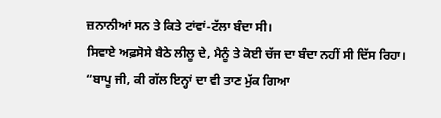ਜ਼ਨਾਨੀਆਂ ਸਨ ਤੇ ਕਿਤੇ ਟਾਂਵਾਂ-ਟੱਲਾ ਬੰਦਾ ਸੀ।
ਸਿਵਾਏ ਅਫ਼ਸੋਸੇ ਬੈਠੇ ਲੀਲੂ ਦੇ, ਮੈਨੂੰ ਤੇ ਕੋਈ ਚੱਜ ਦਾ ਬੰਦਾ ਨਹੀਂ ਸੀ ਦਿੱਸ ਰਿਹਾ।
“ਬਾਪੂ ਜੀ, ਕੀ ਗੱਲ ਇਨ੍ਹਾਂ ਦਾ ਵੀ ਤਾਣ ਮੁੱਕ ਗਿਆ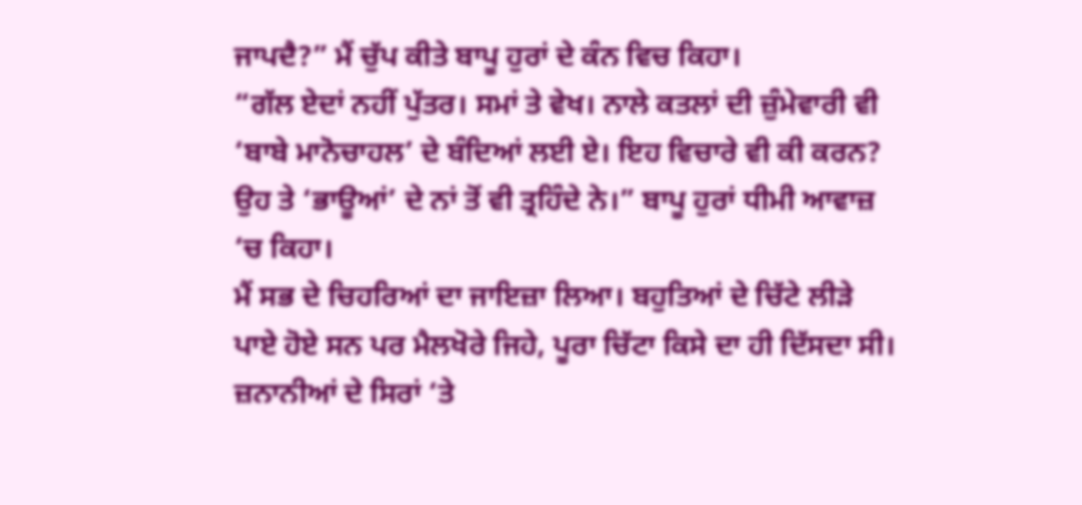ਜਾਪਦੈ?” ਮੈਂ ਚੁੱਪ ਕੀਤੇ ਬਾਪੂ ਹੁਰਾਂ ਦੇ ਕੰਨ ਵਿਚ ਕਿਹਾ।
“ਗੱਲ ਏਦਾਂ ਨਹੀਂ ਪੁੱਤਰ। ਸਮਾਂ ਤੇ ਵੇਖ। ਨਾਲੇ ਕਤਲਾਂ ਦੀ ਜ਼ੁੰਮੇਵਾਰੀ ਵੀ ‘ਬਾਬੇ ਮਾਨੋਚਾਹਲ’ ਦੇ ਬੰਦਿਆਂ ਲਈ ਏ। ਇਹ ਵਿਚਾਰੇ ਵੀ ਕੀ ਕਰਨ? ਉਹ ਤੇ ‘ਭਾਊਆਂ’ ਦੇ ਨਾਂ ਤੋਂ ਵੀ ਤ੍ਰਹਿੰਦੇ ਨੇ।” ਬਾਪੂ ਹੁਰਾਂ ਧੀਮੀ ਆਵਾਜ਼ ‘ਚ ਕਿਹਾ।
ਮੈਂ ਸਭ ਦੇ ਚਿਹਰਿਆਂ ਦਾ ਜਾਇਜ਼ਾ ਲਿਆ। ਬਹੁਤਿਆਂ ਦੇ ਚਿੱਟੇ ਲੀੜੇ ਪਾਏ ਹੋਏ ਸਨ ਪਰ ਮੈਲਖੋਰੇ ਜਿਹੇ, ਪੂਰਾ ਚਿੱਟਾ ਕਿਸੇ ਦਾ ਹੀ ਦਿੱਸਦਾ ਸੀ। ਜ਼ਨਾਨੀਆਂ ਦੇ ਸਿਰਾਂ ‘ਤੇ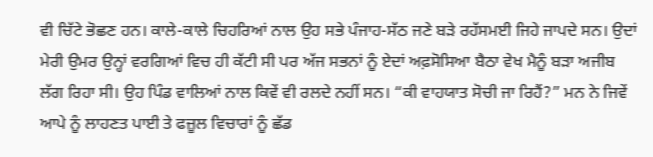ਵੀ ਚਿੱਟੇ ਭੋਛਣ ਹਨ। ਕਾਲੇ-ਕਾਲੇ ਚਿਹਰਿਆਂ ਨਾਲ ਉਹ ਸਭੇ ਪੰਜਾਹ-ਸੱਠ ਜਣੇ ਬੜੇ ਰਹੱਸਮਈ ਜਿਹੇ ਜਾਪਦੇ ਸਨ। ਉਦਾਂ ਮੇਰੀ ਉਮਰ ਉਨ੍ਹਾਂ ਵਰਗਿਆਂ ਵਿਚ ਹੀ ਕੱਟੀ ਸੀ ਪਰ ਅੱਜ ਸਭਨਾਂ ਨੂੰ ਏਦਾਂ ਅਫ਼ਸੋਸਿਆ ਬੈਠਾ ਵੇਖ ਮੈਨੂੰ ਬੜਾ ਅਜੀਬ ਲੱਗ ਰਿਹਾ ਸੀ। ਉਹ ਪਿੰਡ ਵਾਲਿਆਂ ਨਾਲ ਕਿਵੇਂ ਵੀ ਰਲਦੇ ਨਹੀਂ ਸਨ। “ਕੀ ਵਾਹਯਾਤ ਸੋਚੀ ਜਾ ਰਿਹੈਂ?” ਮਨ ਨੇ ਜਿਵੇਂ ਆਪੇ ਨੂੰ ਲਾਹਣਤ ਪਾਈ ਤੇ ਫਜ਼ੂਲ ਵਿਚਾਰਾਂ ਨੂੰ ਛੱਡ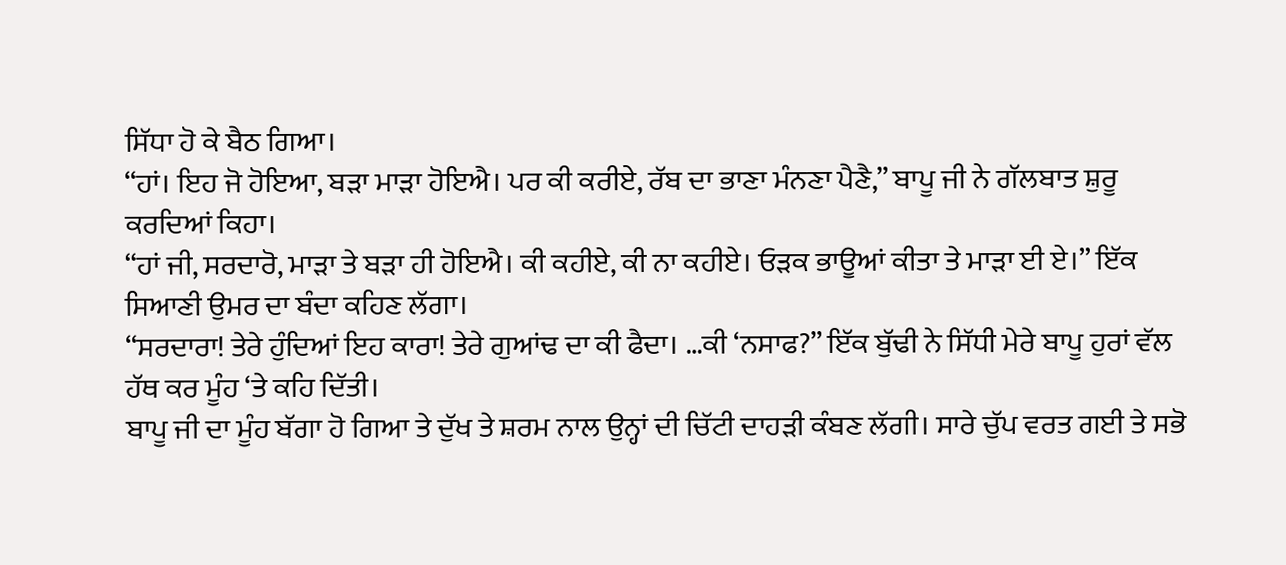ਸਿੱਧਾ ਹੋ ਕੇ ਬੈਠ ਗਿਆ।
“ਹਾਂ। ਇਹ ਜੋ ਹੋਇਆ, ਬੜਾ ਮਾੜਾ ਹੋਇਐ। ਪਰ ਕੀ ਕਰੀਏ, ਰੱਬ ਦਾ ਭਾਣਾ ਮੰਨਣਾ ਪੈਣੈ,” ਬਾਪੂ ਜੀ ਨੇ ਗੱਲਬਾਤ ਸ਼ੁਰੂ ਕਰਦਿਆਂ ਕਿਹਾ।
“ਹਾਂ ਜੀ, ਸਰਦਾਰੋ, ਮਾੜਾ ਤੇ ਬੜਾ ਹੀ ਹੋਇਐ। ਕੀ ਕਹੀਏ, ਕੀ ਨਾ ਕਹੀਏ। ਓੜਕ ਭਾਊਆਂ ਕੀਤਾ ਤੇ ਮਾੜਾ ਈ ਏ।” ਇੱਕ ਸਿਆਣੀ ਉਮਰ ਦਾ ਬੰਦਾ ਕਹਿਣ ਲੱਗਾ।
“ਸਰਦਾਰਾ! ਤੇਰੇ ਹੁੰਦਿਆਂ ਇਹ ਕਾਰਾ! ਤੇਰੇ ਗੁਆਂਢ ਦਾ ਕੀ ਫੈਦਾ। …ਕੀ ‘ਨਸਾਫ?” ਇੱਕ ਬੁੱਢੀ ਨੇ ਸਿੱਧੀ ਮੇਰੇ ਬਾਪੂ ਹੁਰਾਂ ਵੱਲ ਹੱਥ ਕਰ ਮੂੰਹ ‘ਤੇ ਕਹਿ ਦਿੱਤੀ।
ਬਾਪੂ ਜੀ ਦਾ ਮੂੰਹ ਬੱਗਾ ਹੋ ਗਿਆ ਤੇ ਦੁੱਖ ਤੇ ਸ਼ਰਮ ਨਾਲ ਉਨ੍ਹਾਂ ਦੀ ਚਿੱਟੀ ਦਾਹੜੀ ਕੰਬਣ ਲੱਗੀ। ਸਾਰੇ ਚੁੱਪ ਵਰਤ ਗਈ ਤੇ ਸਭੋ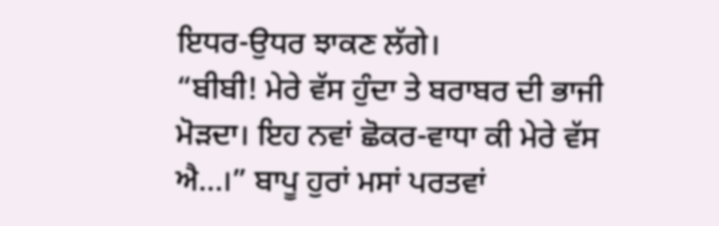ਇਧਰ-ਉਧਰ ਝਾਕਣ ਲੱਗੇ।
“ਬੀਬੀ! ਮੇਰੇ ਵੱਸ ਹੁੰਦਾ ਤੇ ਬਰਾਬਰ ਦੀ ਭਾਜੀ ਮੋੜਦਾ। ਇਹ ਨਵਾਂ ਛੋਕਰ-ਵਾਧਾ ਕੀ ਮੇਰੇ ਵੱਸ ਐ…।” ਬਾਪੂ ਹੁਰਾਂ ਮਸਾਂ ਪਰਤਵਾਂ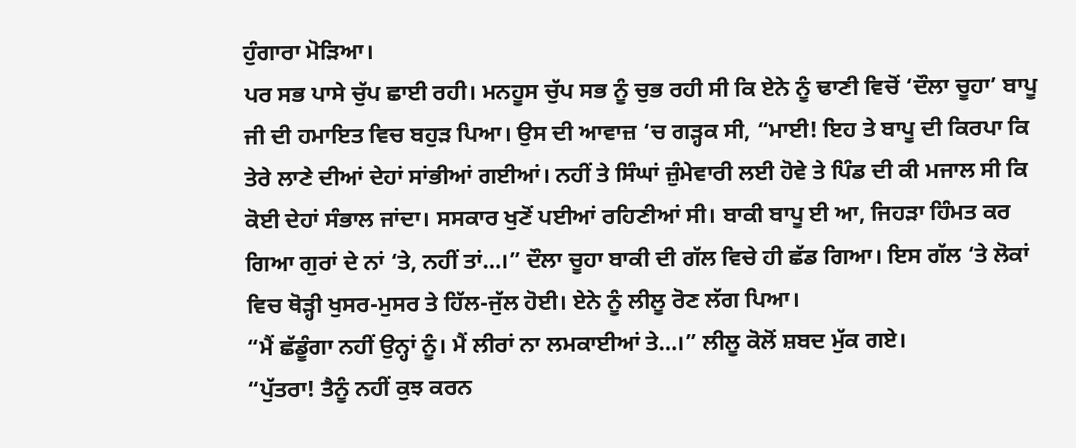ਹੁੰਗਾਰਾ ਮੋੜਿਆ।
ਪਰ ਸਭ ਪਾਸੇ ਚੁੱਪ ਛਾਈ ਰਹੀ। ਮਨਹੂਸ ਚੁੱਪ ਸਭ ਨੂੰ ਚੁਭ ਰਹੀ ਸੀ ਕਿ ਏਨੇ ਨੂੰ ਢਾਣੀ ਵਿਚੋਂ ‘ਦੌਲਾ ਚੂਹਾ’ ਬਾਪੂ ਜੀ ਦੀ ਹਮਾਇਤ ਵਿਚ ਬਹੁੜ ਪਿਆ। ਉਸ ਦੀ ਆਵਾਜ਼ ‘ਚ ਗੜ੍ਹਕ ਸੀ, “ਮਾਈ! ਇਹ ਤੇ ਬਾਪੂ ਦੀ ਕਿਰਪਾ ਕਿ ਤੇਰੇ ਲਾਣੇ ਦੀਆਂ ਦੇਹਾਂ ਸਾਂਭੀਆਂ ਗਈਆਂ। ਨਹੀਂ ਤੇ ਸਿੰਘਾਂ ਜ਼ੁੰਮੇਵਾਰੀ ਲਈ ਹੋਵੇ ਤੇ ਪਿੰਡ ਦੀ ਕੀ ਮਜਾਲ ਸੀ ਕਿ ਕੋਈ ਦੇਹਾਂ ਸੰਭਾਲ ਜਾਂਦਾ। ਸਸਕਾਰ ਖੁਣੋਂ ਪਈਆਂ ਰਹਿਣੀਆਂ ਸੀ। ਬਾਕੀ ਬਾਪੂ ਈ ਆ, ਜਿਹੜਾ ਹਿੰਮਤ ਕਰ ਗਿਆ ਗੁਰਾਂ ਦੇ ਨਾਂ ‘ਤੇ, ਨਹੀਂ ਤਾਂ…।” ਦੌਲਾ ਚੂਹਾ ਬਾਕੀ ਦੀ ਗੱਲ ਵਿਚੇ ਹੀ ਛੱਡ ਗਿਆ। ਇਸ ਗੱਲ ‘ਤੇ ਲੋਕਾਂ ਵਿਚ ਥੋੜ੍ਹੀ ਖੁਸਰ-ਮੁਸਰ ਤੇ ਹਿੱਲ-ਜੁੱਲ ਹੋਈ। ਏਨੇ ਨੂੰ ਲੀਲੂ ਰੋਣ ਲੱਗ ਪਿਆ।
“ਮੈਂ ਛੱਡੂੰਗਾ ਨਹੀਂ ਉਨ੍ਹਾਂ ਨੂੰ। ਮੈਂ ਲੀਰਾਂ ਨਾ ਲਮਕਾਈਆਂ ਤੇ…।” ਲੀਲੂ ਕੋਲੋਂ ਸ਼ਬਦ ਮੁੱਕ ਗਏ।
“ਪੁੱਤਰਾ! ਤੈਨੂੰ ਨਹੀਂ ਕੁਝ ਕਰਨ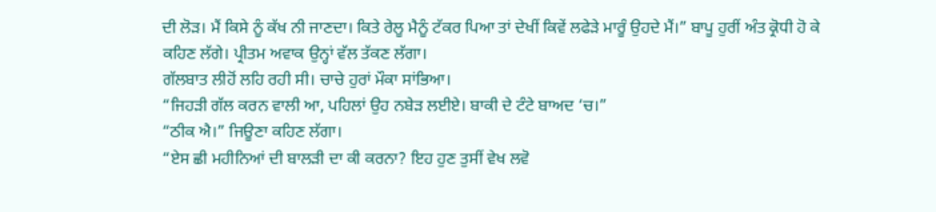ਦੀ ਲੋੜ। ਮੈਂ ਕਿਸੇ ਨੂੰ ਕੱਖ ਨੀ ਜਾਣਦਾ। ਕਿਤੇ ਰੇਲੂ ਮੈਨੂੰ ਟੱਕਰ ਪਿਆ ਤਾਂ ਦੇਖੀਂ ਕਿਵੇਂ ਲਫੇੜੇ ਮਾਰੂੰ ਉਹਦੇ ਮੈਂ।” ਬਾਪੂ ਹੁਰੀਂ ਅੰਤ ਕ੍ਰੋਧੀ ਹੋ ਕੇ ਕਹਿਣ ਲੱਗੇ। ਪ੍ਰੀਤਮ ਅਵਾਕ ਉਨ੍ਹਾਂ ਵੱਲ ਤੱਕਣ ਲੱਗਾ।
ਗੱਲਬਾਤ ਲੀਹੋਂ ਲਹਿ ਰਹੀ ਸੀ। ਚਾਚੇ ਹੁਰਾਂ ਮੌਕਾ ਸਾਂਭਿਆ।
“ਜਿਹੜੀ ਗੱਲ ਕਰਨ ਵਾਲੀ ਆ, ਪਹਿਲਾਂ ਉਹ ਨਬੇੜ ਲਈਏ। ਬਾਕੀ ਦੇ ਟੰਟੇ ਬਾਅਦ ‘ਚ।”
“ਠੀਕ ਐ।” ਜਿਊਣਾ ਕਹਿਣ ਲੱਗਾ।
“ਏਸ ਛੀ ਮਹੀਨਿਆਂ ਦੀ ਬਾਲੜੀ ਦਾ ਕੀ ਕਰਨਾ? ਇਹ ਹੁਣ ਤੁਸੀਂ ਵੇਖ ਲਵੋ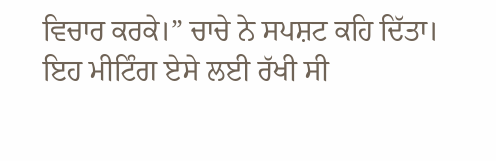ਵਿਚਾਰ ਕਰਕੇ।” ਚਾਚੇ ਨੇ ਸਪਸ਼ਟ ਕਹਿ ਦਿੱਤਾ।
ਇਹ ਮੀਟਿੰਗ ਏਸੇ ਲਈ ਰੱਖੀ ਸੀ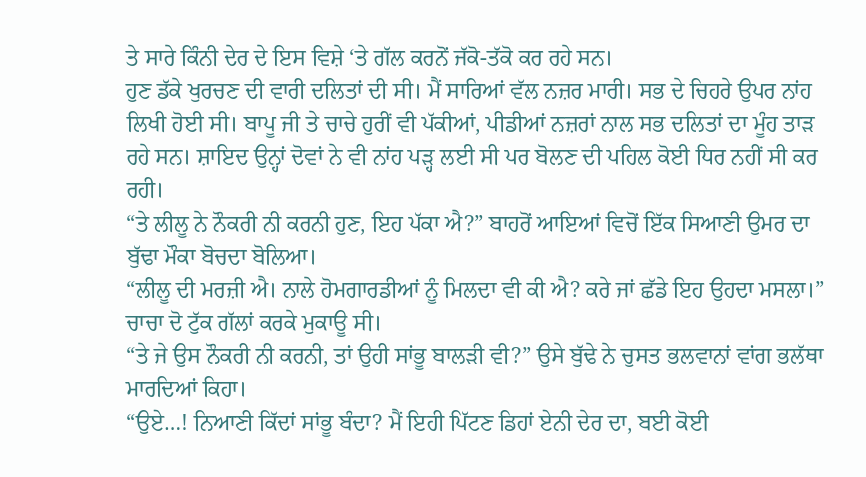ਤੇ ਸਾਰੇ ਕਿੰਨੀ ਦੇਰ ਦੇ ਇਸ ਵਿਸ਼ੇ ‘ਤੇ ਗੱਲ ਕਰਨੋਂ ਜੱਕੋ-ਤੱਕੋ ਕਰ ਰਹੇ ਸਨ।
ਹੁਣ ਡੱਕੇ ਖੁਰਚਣ ਦੀ ਵਾਰੀ ਦਲਿਤਾਂ ਦੀ ਸੀ। ਮੈਂ ਸਾਰਿਆਂ ਵੱਲ ਨਜ਼ਰ ਮਾਰੀ। ਸਭ ਦੇ ਚਿਹਰੇ ਉਪਰ ਨਾਂਹ ਲਿਖੀ ਹੋਈ ਸੀ। ਬਾਪੂ ਜੀ ਤੇ ਚਾਚੇ ਹੁਰੀਂ ਵੀ ਪੱਕੀਆਂ, ਪੀਡੀਆਂ ਨਜ਼ਰਾਂ ਨਾਲ ਸਭ ਦਲਿਤਾਂ ਦਾ ਮੂੰਹ ਤਾੜ ਰਹੇ ਸਨ। ਸ਼ਾਇਦ ਉਨ੍ਹਾਂ ਦੋਵਾਂ ਨੇ ਵੀ ਨਾਂਹ ਪੜ੍ਹ ਲਈ ਸੀ ਪਰ ਬੋਲਣ ਦੀ ਪਹਿਲ ਕੋਈ ਧਿਰ ਨਹੀਂ ਸੀ ਕਰ ਰਹੀ।
“ਤੇ ਲੀਲੂ ਨੇ ਨੌਕਰੀ ਨੀ ਕਰਨੀ ਹੁਣ, ਇਹ ਪੱਕਾ ਐ?” ਬਾਹਰੋਂ ਆਇਆਂ ਵਿਚੋਂ ਇੱਕ ਸਿਆਣੀ ਉਮਰ ਦਾ ਬੁੱਢਾ ਮੌਕਾ ਬੋਚਦਾ ਬੋਲਿਆ।
“ਲੀਲੂ ਦੀ ਮਰਜ਼ੀ ਐ। ਨਾਲੇ ਹੋਮਗਾਰਡੀਆਂ ਨੂੰ ਮਿਲਦਾ ਵੀ ਕੀ ਐ? ਕਰੇ ਜਾਂ ਛੱਡੇ ਇਹ ਉਹਦਾ ਮਸਲਾ।” ਚਾਚਾ ਦੋ ਟੁੱਕ ਗੱਲਾਂ ਕਰਕੇ ਮੁਕਾਊ ਸੀ।
“ਤੇ ਜੇ ਉਸ ਨੌਕਰੀ ਨੀ ਕਰਨੀ, ਤਾਂ ਉਹੀ ਸਾਂਭੂ ਬਾਲੜੀ ਵੀ?” ਉਸੇ ਬੁੱਢੇ ਨੇ ਚੁਸਤ ਭਲਵਾਨਾਂ ਵਾਂਗ ਭਲੱਥਾ ਮਾਰਦਿਆਂ ਕਿਹਾ।
“ਉਏ…! ਨਿਆਣੀ ਕਿੱਦਾਂ ਸਾਂਭੂ ਬੰਦਾ? ਮੈਂ ਇਹੀ ਪਿੱਟਣ ਡਿਹਾਂ ਏਨੀ ਦੇਰ ਦਾ, ਬਈ ਕੋਈ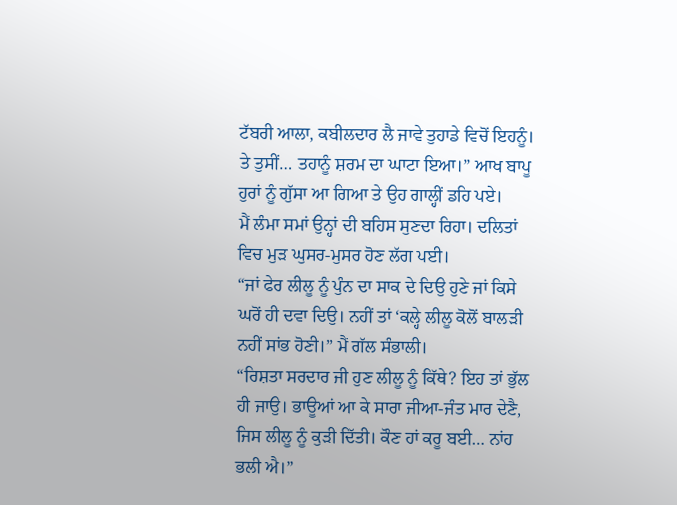ਟੱਬਰੀ ਆਲਾ, ਕਬੀਲਦਾਰ ਲੈ ਜਾਵੇ ਤੁਹਾਡੇ ਵਿਚੋਂ ਇਹਨੂੰ। ਤੇ ਤੁਸੀਂ… ਤਹਾਨੂੰ ਸ਼ਰਮ ਦਾ ਘਾਟਾ ਇਆ।” ਆਖ ਬਾਪੂ ਹੁਰਾਂ ਨੂੰ ਗੁੱਸਾ ਆ ਗਿਆ ਤੇ ਉਹ ਗਾਲ੍ਹੀਂ ਡਹਿ ਪਏ।
ਮੈਂ ਲੰਮਾ ਸਮਾਂ ਉਨ੍ਹਾਂ ਦੀ ਬਹਿਸ ਸੁਣਦਾ ਰਿਹਾ। ਦਲਿਤਾਂ ਵਿਚ ਮੁੜ ਘੁਸਰ-ਮੁਸਰ ਹੋਣ ਲੱਗ ਪਈ।
“ਜਾਂ ਫੇਰ ਲੀਲੂ ਨੂੰ ਪੁੰਨ ਦਾ ਸਾਕ ਦੇ ਦਿਉ ਹੁਣੇ ਜਾਂ ਕਿਸੇ ਘਰੋਂ ਹੀ ਦਵਾ ਦਿਉ। ਨਹੀਂ ਤਾਂ ‘ਕਲ੍ਹੇ ਲੀਲੂ ਕੋਲੋਂ ਬਾਲੜੀ ਨਹੀਂ ਸਾਂਭ ਹੋਣੀ।” ਮੈਂ ਗੱਲ ਸੰਭਾਲੀ।
“ਰਿਸ਼ਤਾ ਸਰਦਾਰ ਜੀ ਹੁਣ ਲੀਲੂ ਨੂੰ ਕਿੱਥੇ? ਇਹ ਤਾਂ ਭੁੱਲ ਹੀ ਜਾਉ। ਭਾਊਆਂ ਆ ਕੇ ਸਾਰਾ ਜੀਆ-ਜੰਤ ਮਾਰ ਦੇਣੈ, ਜਿਸ ਲੀਲੂ ਨੂੰ ਕੁੜੀ ਦਿੱਤੀ। ਕੌਣ ਹਾਂ ਕਰੂ ਬਈ… ਨਾਂਹ ਭਲੀ ਐ।”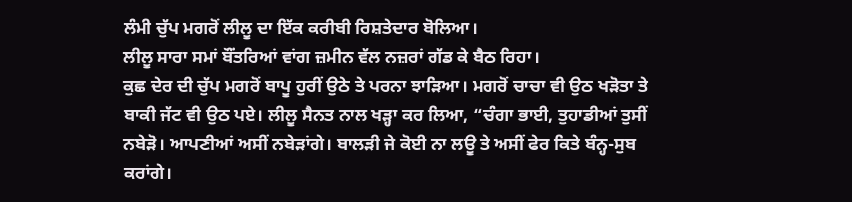ਲੰਮੀ ਚੁੱਪ ਮਗਰੋਂ ਲੀਲੂ ਦਾ ਇੱਕ ਕਰੀਬੀ ਰਿਸ਼ਤੇਦਾਰ ਬੋਲਿਆ।
ਲੀਲੂ ਸਾਰਾ ਸਮਾਂ ਬੌਂਤਰਿਆਂ ਵਾਂਗ ਜ਼ਮੀਨ ਵੱਲ ਨਜ਼ਰਾਂ ਗੱਡ ਕੇ ਬੈਠ ਰਿਹਾ।
ਕੁਛ ਦੇਰ ਦੀ ਚੁੱਪ ਮਗਰੋਂ ਬਾਪੂ ਹੁਰੀਂ ਉਠੇ ਤੇ ਪਰਨਾ ਝਾੜਿਆ। ਮਗਰੋਂ ਚਾਚਾ ਵੀ ਉਠ ਖੜੋਤਾ ਤੇ ਬਾਕੀ ਜੱਟ ਵੀ ਉਠ ਪਏ। ਲੀਲੂ ਸੈਨਤ ਨਾਲ ਖੜ੍ਹਾ ਕਰ ਲਿਆ, “ਚੰਗਾ ਭਾਈ, ਤੁਹਾਡੀਆਂ ਤੁਸੀਂ ਨਬੇੜੋ। ਆਪਣੀਆਂ ਅਸੀਂ ਨਬੇੜਾਂਗੇ। ਬਾਲੜੀ ਜੇ ਕੋਈ ਨਾ ਲਊ ਤੇ ਅਸੀਂ ਫੇਰ ਕਿਤੇ ਬੰਨ੍ਹ-ਸੁਬ ਕਰਾਂਗੇ।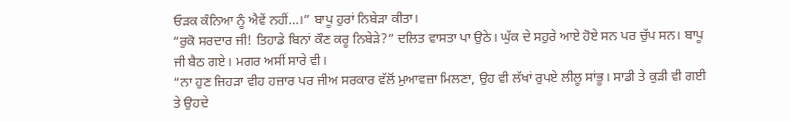ਓੜਕ ਕੰਨਿਆ ਨੂੰ ਐਵੇਂ ਨਹੀਂ…।” ਬਾਪੂ ਹੁਰਾਂ ਨਿਬੇੜਾ ਕੀਤਾ।
“ਰੁਕੋ ਸਰਦਾਰ ਜੀ! ਤਿਹਾਡੇ ਬਿਨਾਂ ਕੌਣ ਕਰੂ ਨਿਬੇੜੇ?” ਦਲਿਤ ਵਾਸਤਾ ਪਾ ਉਠੇ। ਘੁੱਕ ਦੇ ਸਹੁਰੇ ਆਏ ਹੋਏ ਸਨ ਪਰ ਚੁੱਪ ਸਨ। ਬਾਪੂ ਜੀ ਬੈਠ ਗਏ। ਮਗਰ ਅਸੀਂ ਸਾਰੇ ਵੀ।
“ਨਾ ਹੁਣ ਜਿਹੜਾ ਵੀਹ ਹਜ਼ਾਰ ਪਰ ਜੀਅ ਸਰਕਾਰ ਵੱਲੋਂ ਮੁਆਵਜ਼ਾ ਮਿਲਣਾ, ਉਹ ਵੀ ਲੱਖਾਂ ਰੁਪਏ ਲੀਲੂ ਸਾਂਭੂ। ਸਾਡੀ ਤੇ ਕੁੜੀ ਵੀ ਗਈ ਤੇ ਉਹਦੇ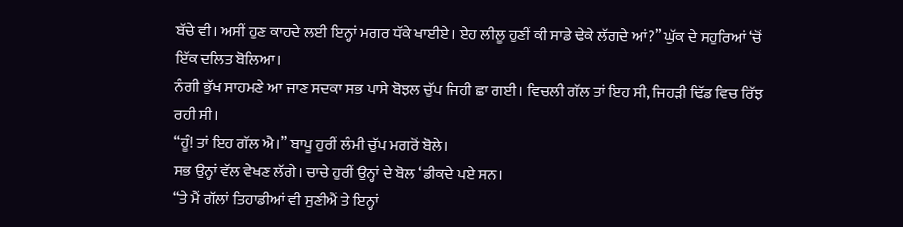ਬੱਚੇ ਵੀ। ਅਸੀਂ ਹੁਣ ਕਾਹਦੇ ਲਈ ਇਨ੍ਹਾਂ ਮਗਰ ਧੱਕੇ ਖਾਈਏ। ਏਹ ਲੀਲੂ ਹੁਣੀਂ ਕੀ ਸਾਡੇ ਢੇਕੇ ਲੱਗਦੇ ਆਂ?” ਘੁੱਕ ਦੇ ਸਹੁਰਿਆਂ ‘ਚੋਂ ਇੱਕ ਦਲਿਤ ਬੋਲਿਆ।
ਨੰਗੀ ਭੁੱਖ ਸਾਹਮਣੇ ਆ ਜਾਣ ਸਦਕਾ ਸਭ ਪਾਸੇ ਬੋਝਲ ਚੁੱਪ ਜਿਹੀ ਛਾ ਗਈ। ਵਿਚਲੀ ਗੱਲ ਤਾਂ ਇਹ ਸੀ, ਜਿਹੜੀ ਢਿੱਡ ਵਿਚ ਰਿੱਝ ਰਹੀ ਸੀ।
“ਹੂੰ! ਤਾਂ ਇਹ ਗੱਲ ਐ।” ਬਾਪੂ ਹੁਰੀਂ ਲੰਮੀ ਚੁੱਪ ਮਗਰੋਂ ਬੋਲੇ।
ਸਭ ਉਨ੍ਹਾਂ ਵੱਲ ਵੇਖਣ ਲੱਗੇ। ਚਾਚੇ ਹੁਰੀਂ ਉਨ੍ਹਾਂ ਦੇ ਬੋਲ ‘ਡੀਕਦੇ ਪਏ ਸਨ।
“ਤੇ ਮੈਂ ਗੱਲਾਂ ਤਿਹਾਡੀਆਂ ਵੀ ਸੁਣੀਐਂ ਤੇ ਇਨ੍ਹਾਂ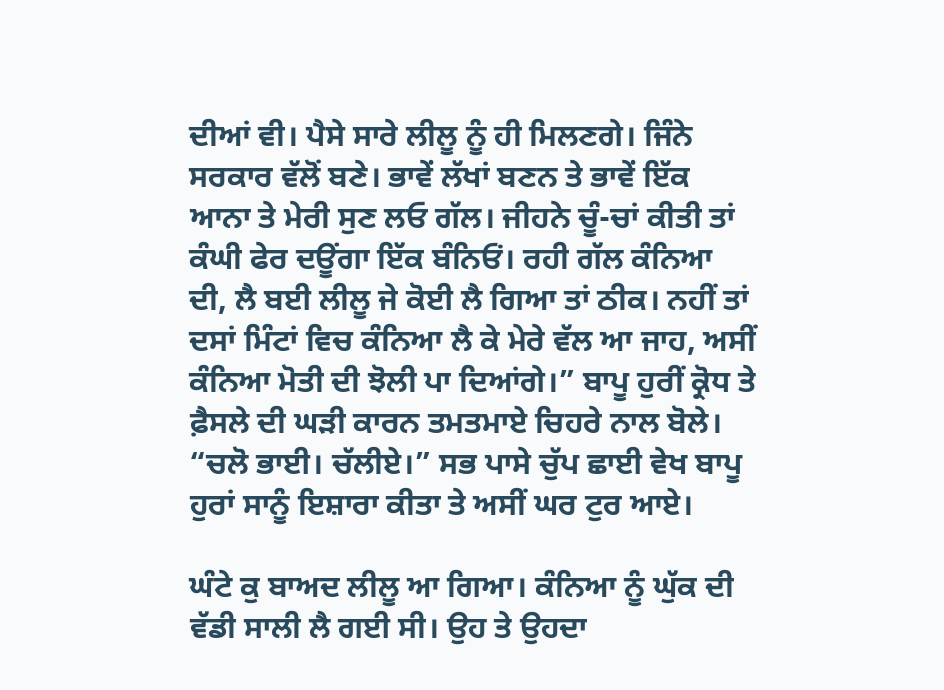ਦੀਆਂ ਵੀ। ਪੈਸੇ ਸਾਰੇ ਲੀਲੂ ਨੂੰ ਹੀ ਮਿਲਣਗੇ। ਜਿੰਨੇ ਸਰਕਾਰ ਵੱਲੋਂ ਬਣੇ। ਭਾਵੇਂ ਲੱਖਾਂ ਬਣਨ ਤੇ ਭਾਵੇਂ ਇੱਕ ਆਨਾ ਤੇ ਮੇਰੀ ਸੁਣ ਲਓ ਗੱਲ। ਜੀਹਨੇ ਚੂੰ-ਚਾਂ ਕੀਤੀ ਤਾਂ ਕੰਘੀ ਫੇਰ ਦਊਂਗਾ ਇੱਕ ਬੰਨਿਓਂ। ਰਹੀ ਗੱਲ ਕੰਨਿਆ ਦੀ, ਲੈ ਬਈ ਲੀਲੂ ਜੇ ਕੋਈ ਲੈ ਗਿਆ ਤਾਂ ਠੀਕ। ਨਹੀਂ ਤਾਂ ਦਸਾਂ ਮਿੰਟਾਂ ਵਿਚ ਕੰਨਿਆ ਲੈ ਕੇ ਮੇਰੇ ਵੱਲ ਆ ਜਾਹ, ਅਸੀਂ ਕੰਨਿਆ ਮੋਤੀ ਦੀ ਝੋਲੀ ਪਾ ਦਿਆਂਗੇ।” ਬਾਪੂ ਹੁਰੀਂ ਕ੍ਰੋਧ ਤੇ ਫ਼ੈਸਲੇ ਦੀ ਘੜੀ ਕਾਰਨ ਤਮਤਮਾਏ ਚਿਹਰੇ ਨਾਲ ਬੋਲੇ।
“ਚਲੋ ਭਾਈ। ਚੱਲੀਏ।” ਸਭ ਪਾਸੇ ਚੁੱਪ ਛਾਈ ਵੇਖ ਬਾਪੂ ਹੁਰਾਂ ਸਾਨੂੰ ਇਸ਼ਾਰਾ ਕੀਤਾ ਤੇ ਅਸੀਂ ਘਰ ਟੁਰ ਆਏ।

ਘੰਟੇ ਕੁ ਬਾਅਦ ਲੀਲੂ ਆ ਗਿਆ। ਕੰਨਿਆ ਨੂੰ ਘੁੱਕ ਦੀ ਵੱਡੀ ਸਾਲੀ ਲੈ ਗਈ ਸੀ। ਉਹ ਤੇ ਉਹਦਾ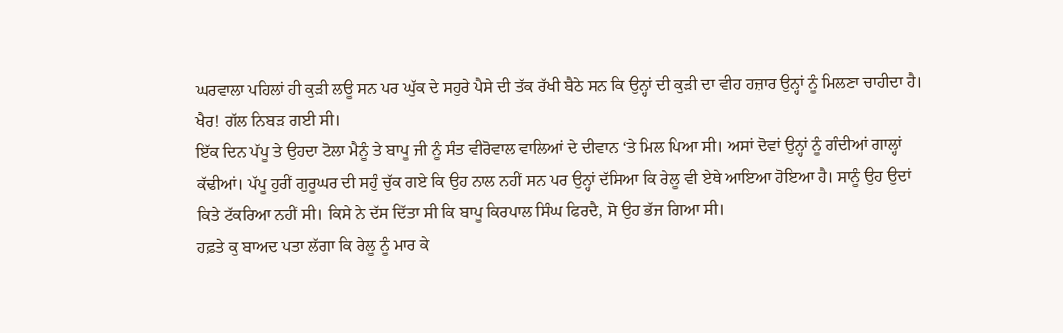ਘਰਵਾਲਾ ਪਹਿਲਾਂ ਹੀ ਕੁੜੀ ਲਊ ਸਨ ਪਰ ਘੁੱਕ ਦੇ ਸਹੁਰੇ ਪੈਸੇ ਦੀ ਤੱਕ ਰੱਖੀ ਬੈਠੇ ਸਨ ਕਿ ਉਨ੍ਹਾਂ ਦੀ ਕੁੜੀ ਦਾ ਵੀਹ ਹਜ਼ਾਰ ਉਨ੍ਹਾਂ ਨੂੰ ਮਿਲਣਾ ਚਾਹੀਦਾ ਹੈ।
ਖੈਰ! ਗੱਲ ਨਿਬੜ ਗਈ ਸੀ।
ਇੱਕ ਦਿਨ ਪੱਪੂ ਤੇ ਉਹਦਾ ਟੋਲਾ ਮੈਨੂੰ ਤੇ ਬਾਪੂ ਜੀ ਨੂੰ ਸੰਤ ਵੀਰੋਵਾਲ ਵਾਲਿਆਂ ਦੇ ਦੀਵਾਨ ‘ਤੇ ਮਿਲ ਪਿਆ ਸੀ। ਅਸਾਂ ਦੋਵਾਂ ਉਨ੍ਹਾਂ ਨੂੰ ਗੰਦੀਆਂ ਗਾਲ੍ਹਾਂ ਕੱਢੀਆਂ। ਪੱਪੂ ਹੁਰੀਂ ਗੁਰੂਘਰ ਦੀ ਸਹੁੰ ਚੁੱਕ ਗਏ ਕਿ ਉਹ ਨਾਲ ਨਹੀਂ ਸਨ ਪਰ ਉਨ੍ਹਾਂ ਦੱਸਿਆ ਕਿ ਰੇਲੂ ਵੀ ਏਥੇ ਆਇਆ ਹੋਇਆ ਹੈ। ਸਾਨੂੰ ਉਹ ਉਦਾਂ ਕਿਤੇ ਟੱਕਰਿਆ ਨਹੀਂ ਸੀ। ਕਿਸੇ ਨੇ ਦੱਸ ਦਿੱਤਾ ਸੀ ਕਿ ਬਾਪੂ ਕਿਰਪਾਲ ਸਿੰਘ ਫਿਰਦੈ, ਸੋ ਉਹ ਭੱਜ ਗਿਆ ਸੀ।
ਹਫ਼ਤੇ ਕੁ ਬਾਅਦ ਪਤਾ ਲੱਗਾ ਕਿ ਰੇਲੂ ਨੂੰ ਮਾਰ ਕੇ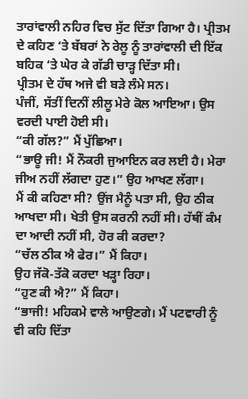ਤਾਰਾਂਵਾਲੀ ਨਹਿਰ ਵਿਚ ਸੁੱਟ ਦਿੱਤਾ ਗਿਆ ਹੈ। ਪ੍ਰੀਤਮ ਦੇ ਕਹਿਣ ‘ਤੇ ਬੱਬਰਾਂ ਨੇ ਰੇਲੂ ਨੂੰ ਤਾਰਾਂਵਾਲੀ ਦੀ ਇੱਕ ਬਹਿਕ ‘ਤੇ ਘੇਰ ਕੇ ਗੱਡੀ ਚਾੜ੍ਹ ਦਿੱਤਾ ਸੀ।
ਪ੍ਰੀਤਮ ਦੇ ਹੱਥ ਅਜੇ ਵੀ ਬੜੇ ਲੰਮੇ ਸਨ।
ਪੰਜੀਂ, ਸੱਤੀਂ ਦਿਨੀਂ ਲੀਲੂ ਮੇਰੇ ਕੋਲ ਆਇਆ। ਉਸ ਵਰਦੀ ਪਾਈ ਹੋਈ ਸੀ।
“ਕੀ ਗੱਲ?” ਮੈਂ ਪੁੱਛਿਆ।
“ਭਾਊ ਜੀ! ਮੈਂ ਨੌਕਰੀ ਜੁਆਇਨ ਕਰ ਲਈ ਹੈ। ਮੇਰਾ ਜੀਅ ਨਹੀਂ ਲੱਗਦਾ ਹੁਣ।” ਉਹ ਆਖਣ ਲੱਗਾ।
ਮੈਂ ਕੀ ਕਹਿਣਾ ਸੀ? ਉਂਜ ਮੈਨੂੰ ਪਤਾ ਸੀ, ਉਹ ਠੀਕ ਆਖਦਾ ਸੀ। ਖੇਤੀ ਉਸ ਕਰਨੀ ਨਹੀਂ ਸੀ। ਹੱਥੀਂ ਕੰਮ ਦਾ ਆਦੀ ਨਹੀਂ ਸੀ, ਹੋਰ ਕੀ ਕਰਦਾ?
“ਚੱਲ ਠੀਕ ਐ ਫੇਰ।” ਮੈਂ ਕਿਹਾ।
ਉਹ ਜੱਕੋ-ਤੱਕੋ ਕਰਦਾ ਖੜ੍ਹਾ ਰਿਹਾ।
“ਹੁਣ ਕੀ ਐ?” ਮੈਂ ਕਿਹਾ।
“ਭਾਜੀ! ਮਹਿਕਮੇ ਵਾਲੇ ਆਉਣਗੇ। ਮੈਂ ਪਟਵਾਰੀ ਨੂੰ ਵੀ ਕਹਿ ਦਿੱਤਾ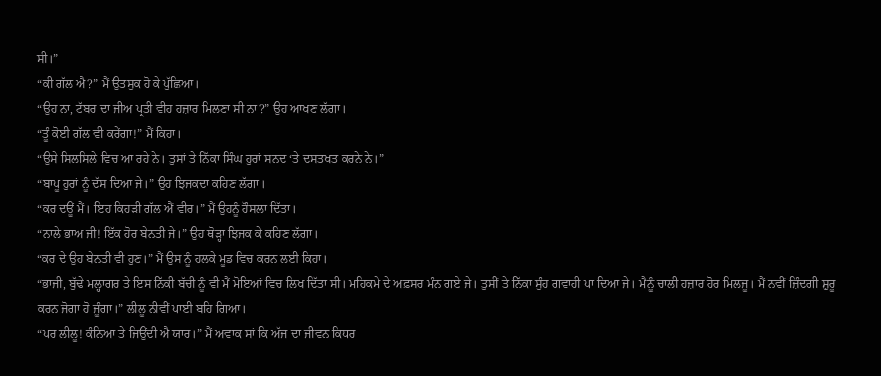ਸੀ।”
“ਕੀ ਗੱਲ ਐ?” ਮੈਂ ਉਤਸੁਕ ਹੋ ਕੇ ਪੁੱਛਿਆ।
“ਉਹ ਨਾ, ਟੱਬਰ ਦਾ ਜੀਅ ਪ੍ਰਤੀ ਵੀਹ ਹਜ਼ਾਰ ਮਿਲਣਾ ਸੀ ਨਾ?” ਉਹ ਆਖਣ ਲੱਗਾ।
“ਤੂੰ ਕੋਈ ਗੱਲ ਵੀ ਕਰੇਂਗਾ!” ਮੈਂ ਕਿਹਾ।
“ਉਸੇ ਸਿਲਸਿਲੇ ਵਿਚ ਆ ਰਹੇ ਨੇ। ਤੁਸਾਂ ਤੇ ਨਿੱਕਾ ਸਿੰਘ ਹੁਰਾਂ ਸਨਦ ‘ਤੇ ਦਸਤਖਤ ਕਰਨੇ ਨੇ।”
“ਬਾਪੂ ਹੁਰਾਂ ਨੂੰ ਦੱਸ ਦਿਆ ਜੇ।” ਉਹ ਝਿਜਕਦਾ ਕਹਿਣ ਲੱਗਾ।
“ਕਰ ਦਊਂ ਮੈਂ। ਇਹ ਕਿਹੜੀ ਗੱਲ ਐਂ ਵੀਰ।” ਮੈਂ ਉਹਨੂੰ ਹੌਸਲਾ ਦਿੱਤਾ।
“ਨਾਲੇ ਭਾਅ ਜੀ! ਇੱਕ ਹੋਰ ਬੇਨਤੀ ਜੇ।” ਉਹ ਥੋੜ੍ਹਾ ਝਿਜਕ ਕੇ ਕਹਿਣ ਲੱਗਾ।
“ਕਰ ਦੇ ਉਹ ਬੇਨਤੀ ਵੀ ਹੁਣ।” ਮੈਂ ਉਸ ਨੂੰ ਹਲਕੇ ਮੂਡ ਵਿਚ ਕਰਨ ਲਈ ਕਿਹਾ।
“ਭਾਜੀ, ਬੁੱਢੇ ਮਲ੍ਹਾਗਰ ਤੇ ਇਸ ਨਿੱਕੀ ਬੱਚੀ ਨੂੰ ਵੀ ਮੈਂ ਮੋਇਆਂ ਵਿਚ ਲਿਖ ਦਿੱਤਾ ਸੀ। ਮਹਿਕਮੇ ਦੇ ਅਫ਼ਸਰ ਮੰਨ ਗਏ ਜੇ। ਤੁਸੀਂ ਤੇ ਨਿੱਕਾ ਸੁੰਹ ਗਵਾਹੀ ਪਾ ਦਿਆ ਜੇ। ਮੈਨੂੰ ਚਾਲੀ ਹਜ਼ਾਰ ਹੋਰ ਮਿਲਜੂ। ਮੈਂ ਨਵੀਂ ਜ਼ਿੰਦਗੀ ਸ਼ੁਰੂ ਕਰਨ ਜੋਗਾ ਹੋ ਜੂੰਗਾ।” ਲੀਲੂ ਨੀਵੀਂ ਪਾਈ ਬਹਿ ਗਿਆ।
“ਪਰ ਲੀਲੂ! ਕੰਨਿਆ ਤੇ ਜਿਉਂਦੀ ਐ ਯਾਰ।” ਮੈਂ ਅਵਾਕ ਸਾਂ ਕਿ ਅੱਜ ਦਾ ਜੀਵਨ ਕਿਧਰ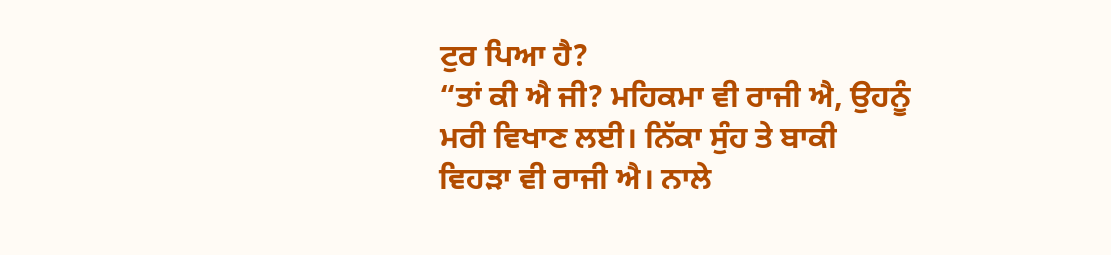ਟੁਰ ਪਿਆ ਹੈ?
“ਤਾਂ ਕੀ ਐ ਜੀ? ਮਹਿਕਮਾ ਵੀ ਰਾਜੀ ਐ, ਉਹਨੂੰ ਮਰੀ ਵਿਖਾਣ ਲਈ। ਨਿੱਕਾ ਸੁੰਹ ਤੇ ਬਾਕੀ ਵਿਹੜਾ ਵੀ ਰਾਜੀ ਐ। ਨਾਲੇ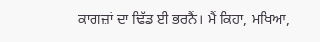ਕਾਗਜ਼ਾਂ ਦਾ ਢਿੱਡ ਈ ਭਰਨੈਂ। ਮੈਂ ਕਿਹਾ, ਮਖਿਆ,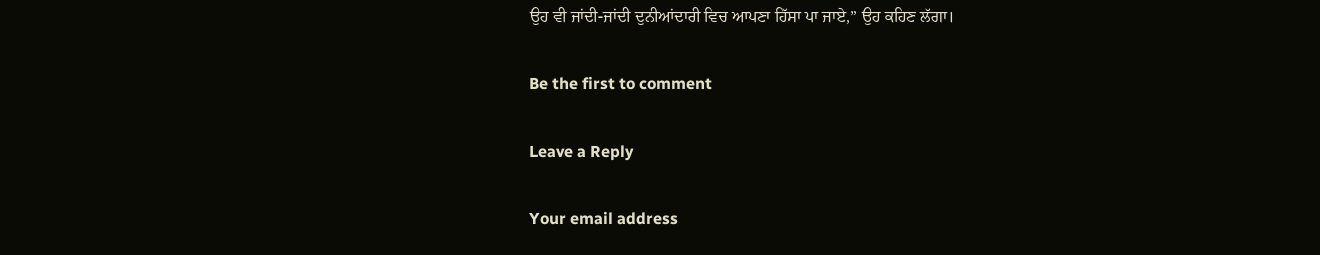ਉਹ ਵੀ ਜਾਂਦੀ-ਜਾਂਦੀ ਦੁਨੀਆਂਦਾਰੀ ਵਿਚ ਆਪਣਾ ਹਿੱਸਾ ਪਾ ਜਾਏ,” ਉਹ ਕਹਿਣ ਲੱਗਾ।

Be the first to comment

Leave a Reply

Your email address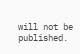will not be published.